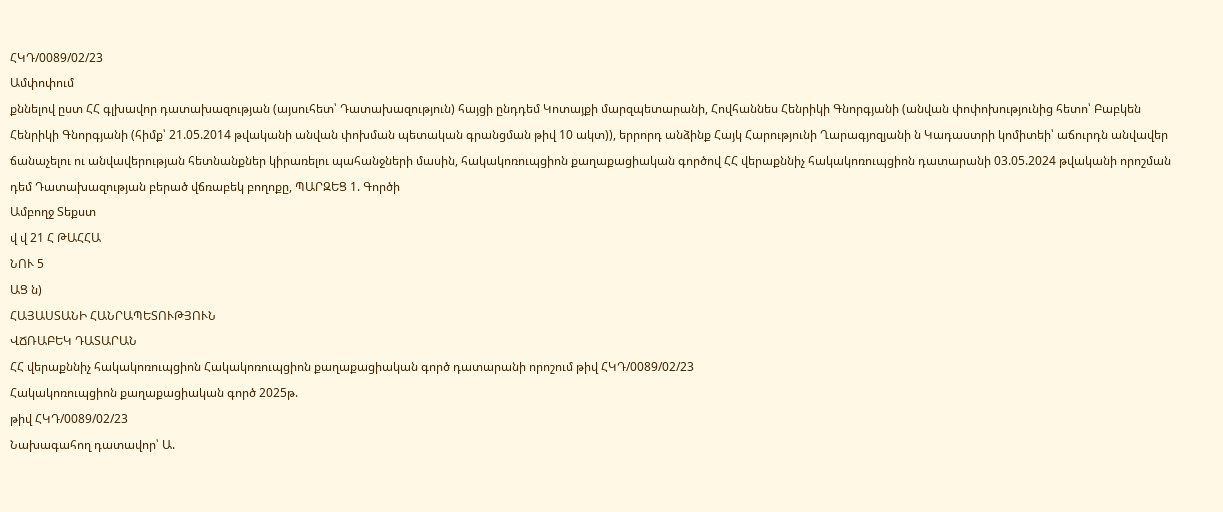ՀԿԴ/0089/02/23
Ամփոփում
քննելով ըստ ՀՀ գլխավոր դատախազության (այսուհետ՝ Դատախազություն) հայցի ընդդեմ Կոտայքի մարզպետարանի, Հովհաննես Հենրիկի Գնորգյանի (անվան փոփոխությունից հետո՝ Բաբկեն Հենրիկի Գնորգյանի (հիմք՝ 21.05.2014 թվականի անվան փոխման պետական գրանցման թիվ 10 ակտ)), երրորդ անձինք Հայկ Հարությունի Ղարագյոզյանի ն Կադաստրի կոմիտեի՝ աճուրդն անվավեր ճանաչելու ու անվավերության հետնանքներ կիրառելու պահանջների մասին, հակակոռուպցիոն քաղաքացիական գործով ՀՀ վերաքննիչ հակակոռուպցիոն դատարանի 03.05.2024 թվականի որոշման դեմ Դատախազության բերած վճռաբեկ բողոքը, ՊԱՐԶԵՑ 1. Գործի
Ամբողջ Տեքստ
վ վ 21 Հ ԹԱՀՀԱ
ՆՈՒ 5
ԱՑ ն)
ՀԱՅԱՍՏԱՆԻ ՀԱՆՐԱՊԵՏՈՒԹՅՈՒՆ
ՎՃՌԱԲԵԿ ԴԱՏԱՐԱՆ
ՀՀ վերաքննիչ հակակոռուպցիոն Հակակոռուպցիոն քաղաքացիական գործ դատարանի որոշում թիվ ՀԿԴ/0089/02/23
Հակակոռուպցիոն քաղաքացիական գործ 2025թ.
թիվ ՀԿԴ/0089/02/23
Նախագահող դատավոր՝ Ա.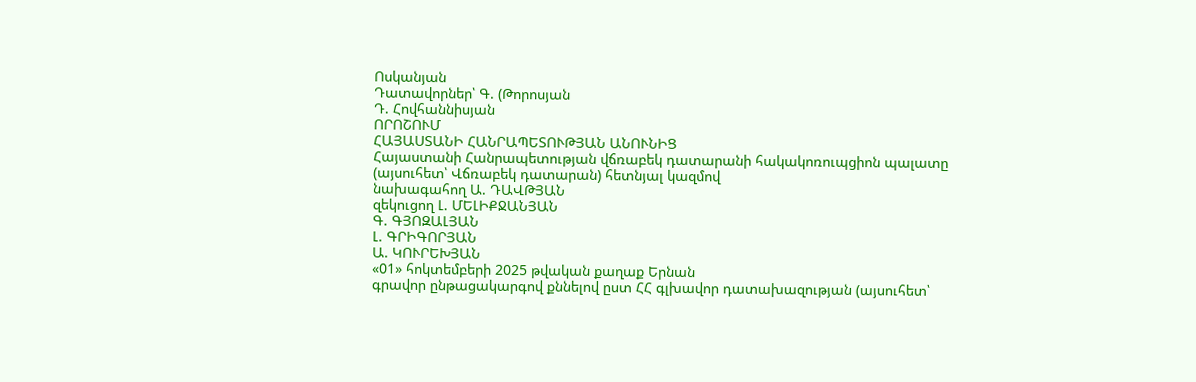Ոսկանյան
Դատավորներ՝ Գ. (Թորոսյան
Դ. Հովհաննիսյան
ՈՐՈՇՈՒՄ
ՀԱՅԱՍՏԱՆԻ ՀԱՆՐԱՊԵՏՈՒԹՅԱՆ ԱՆՈՒՆԻՑ
Հայաստանի Հանրապետության վճռաբեկ դատարանի հակակոռուպցիոն պալատը (այսուհետ՝ Վճռաբեկ դատարան) հետնյալ կազմով
նախագահող Ա. ԴԱՎԹՅԱՆ
զեկուցող Լ. ՄԵԼԻՔՋԱՆՅԱՆ
Գ. ԳՅՈԶԱԼՅԱՆ
Լ. ԳՐԻԳՈՐՅԱՆ
Ա. ԿՈՒՐԵԽՅԱՆ
«01» հոկտեմբերի 2025 թվական քաղաք Երնան
գրավոր ընթացակարգով քննելով ըստ ՀՀ գլխավոր դատախազության (այսուհետ՝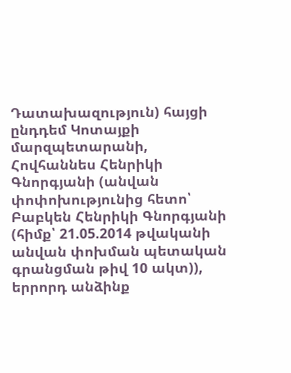Դատախազություն) հայցի ընդդեմ Կոտայքի մարզպետարանի, Հովհաննես Հենրիկի Գնորգյանի (անվան փոփոխությունից հետո՝ Բաբկեն Հենրիկի Գնորգյանի (հիմք՝ 21.05.2014 թվականի անվան փոխման պետական գրանցման թիվ 10 ակտ)), երրորդ անձինք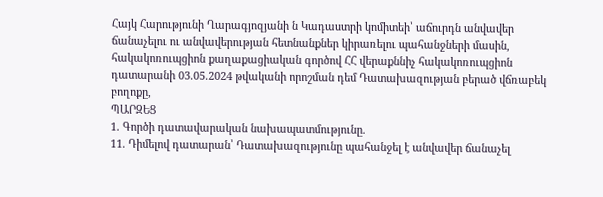Հայկ Հարությունի Ղարագյոզյանի ն Կադաստրի կոմիտեի՝ աճուրդն անվավեր ճանաչելու ու անվավերության հետնանքներ կիրառելու պահանջների մասին, հակակոռուպցիոն քաղաքացիական գործով ՀՀ վերաքննիչ հակակոռուպցիոն դատարանի 03.05.2024 թվականի որոշման դեմ Դատախազության բերած վճռաբեկ բողոքը,
ՊԱՐԶԵՑ
1. Գործի դատավարական նախապատմությունը.
11. Դիմելով դատարան՝ Դատախազությունը պահանջել է անվավեր ճանաչել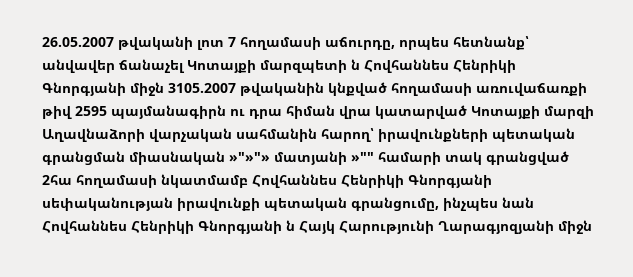26.05.2007 թվականի լոտ 7 հողամասի աճուրդը, որպես հետնանք՝ անվավեր ճանաչել Կոտայքի մարզպետի ն Հովհաննես Հենրիկի Գնորգյանի միջն 3105.2007 թվականին կնքված հողամասի առուվաճառքի թիվ 2595 պայմանագիրն ու դրա հիման վրա կատարված Կոտայքի մարզի Աղավնաձորի վարչական սահմանին հարող՝ իրավունքների պետական գրանցման միասնական »"»"» մատյանի »"" համարի տակ գրանցված 2հա հողամասի նկատմամբ Հովհաննես Հենրիկի Գնորգյանի սեփականության իրավունքի պետական գրանցումը, ինչպես նան Հովհաննես Հենրիկի Գնորգյանի ն Հայկ Հարությունի Ղարագյոզյանի միջն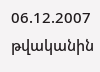06.12.2007 թվականին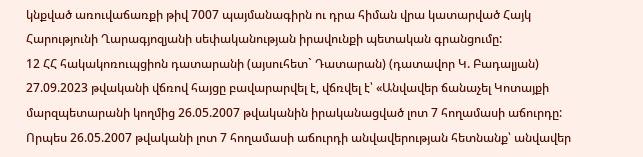կնքված առուվաճառքի թիվ 7007 պայմանագիրն ու դրա հիման վրա կատարված Հայկ Հարությունի Ղարագյոզյանի սեփականության իրավունքի պետական գրանցումը:
12 ՀՀ հակակոռուպցիոն դատարանի (այսուհետ` Դատարան) (դատավոր Կ. Բադալյան) 27.09.2023 թվականի վճռով հայցը բավարարվել է, վճռվել է՝ «Անվավեր ճանաչել Կոտայքի մարզպետարանի կողմից 26.05.2007 թվականին իրականացված լոտ 7 հողամասի աճուրդը: Որպես 26.05.2007 թվականի լոտ 7 հողամասի աճուրդի անվավերության հետնանք՝ անվավեր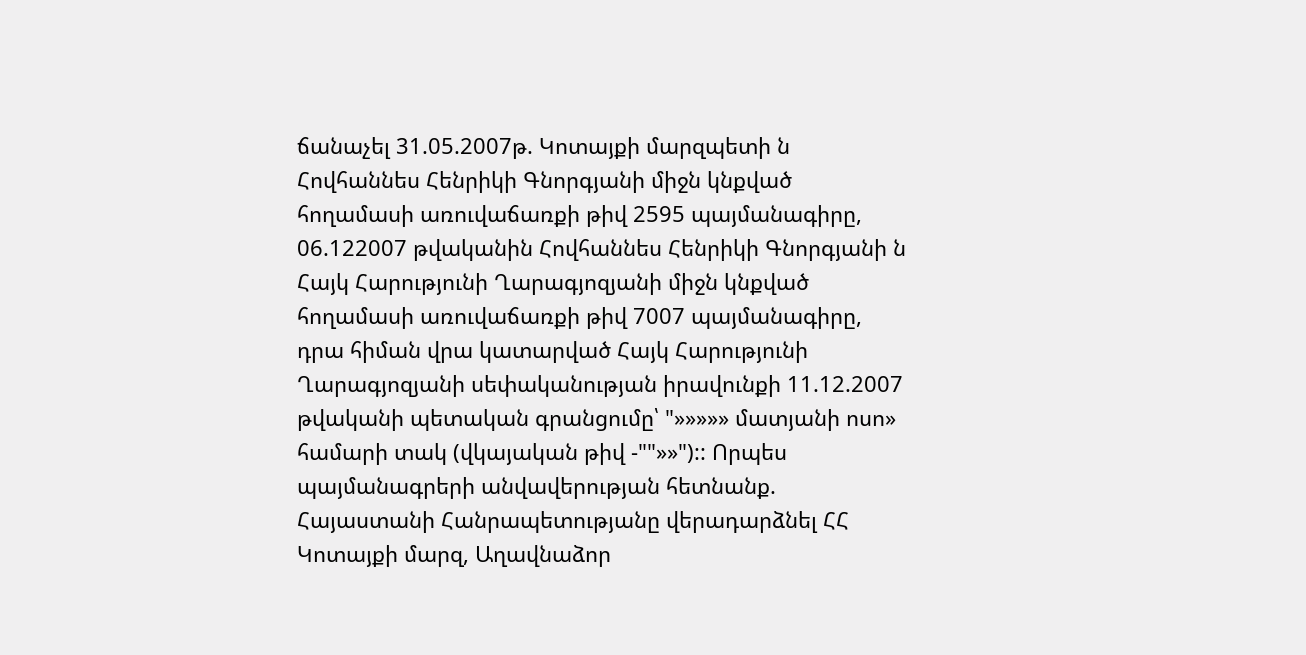ճանաչել 31.05.2007թ. Կոտայքի մարզպետի ն Հովհաննես Հենրիկի Գնորգյանի միջն կնքված հողամասի առուվաճառքի թիվ 2595 պայմանագիրը, 06.122007 թվականին Հովհաննես Հենրիկի Գնորգյանի ն Հայկ Հարությունի Ղարագյոզյանի միջն կնքված հողամասի առուվաճառքի թիվ 7007 պայմանագիրը, դրա հիման վրա կատարված Հայկ Հարությունի Ղարագյոզյանի սեփականության իրավունքի 11.12.2007 թվականի պետական գրանցումը՝ "»»»»» մատյանի ոսո» համարի տակ (վկայական թիվ -""»»"):: Որպես պայմանագրերի անվավերության հետնանք. Հայաստանի Հանրապետությանը վերադարձնել ՀՀ Կոտայքի մարզ, Աղավնաձոր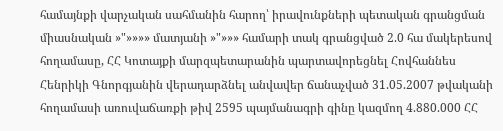համայնքի վարչական սահմանին հարող՝ իրավունքների պետական գրանցման միասնական »"»»»» մատյանի »"»»» համարի տակ գրանցված 2.0 հա մակերեսով հողամասը, ՀՀ Կոտայքի մարզպետարանին պարտավորեցնել Հովհաննես Հենրիկի Գնորգյանին վերադարձնել անվավեր ճանաչված 31.05.2007 թվականի հողամասի առուվաճառքի թիվ 2595 պայմանագրի գինը կազմող 4.880.000 ՀՀ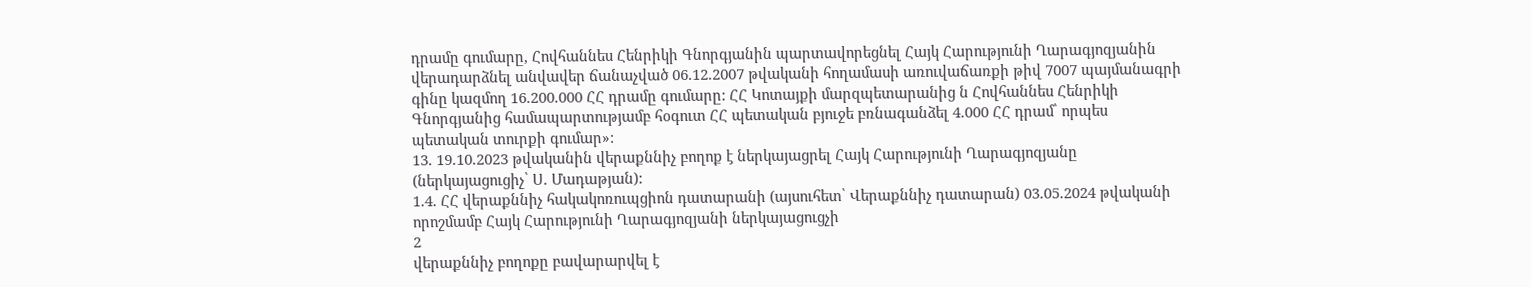դրամը գումարը, Հովհաննես Հենրիկի Գնորգյանին պարտավորեցնել Հայկ Հարությունի Ղարագյոզյանին վերադարձնել անվավեր ճանաչված 06.12.2007 թվականի հողամասի առուվաճառքի թիվ 7007 պայմանագրի գինը կազմող 16.200.000 ՀՀ դրամը գումարը: ՀՀ Կոտայքի մարզպետարանից ն Հովհաննես Հենրիկի Գնորգյանից համապարտությամբ հօգուտ ՀՀ պետական բյուջե բռնագանձել 4.000 ՀՀ դրամ՝ որպես պետական տուրքի գումար»:
13. 19.10.2023 թվականին վերաքննիչ բողոք է ներկայացրել Հայկ Հարությունի Ղարագյոզյանը (ներկայացուցիչ՝ Ս. Մադաթյան):
1.4. ՀՀ վերաքննիչ հակակոռուպցիոն դատարանի (այսուհետ՝ Վերաքննիչ դատարան) 03.05.2024 թվականի որոշմամբ Հայկ Հարությունի Ղարագյոզյանի ներկայացուցչի
2
վերաքննիչ բողոքը բավարարվել է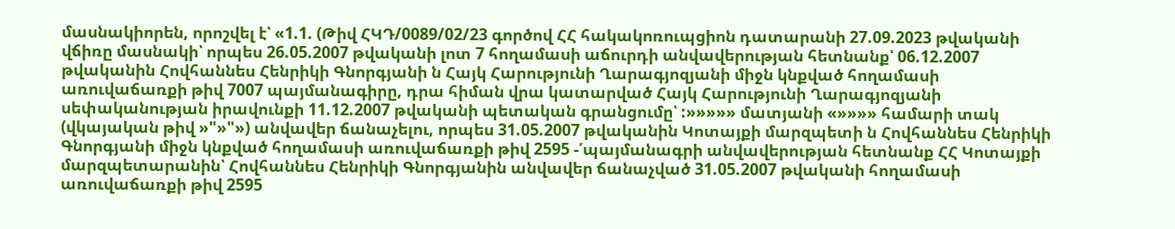մասնակիորեն, որոշվել է՝ «1.1. (Թիվ ՀԿԴ/0089/02/23 գործով ՀՀ հակակոռուպցիոն դատարանի 27.09.2023 թվականի վճիռը մասնակի՝ որպես 26.05.2007 թվականի լոտ 7 հողամասի աճուրդի անվավերության հետնանք՝ 06.12.2007 թվականին Հովհաննես Հենրիկի Գնորգյանի ն Հայկ Հարությունի Ղարագյոզյանի միջն կնքված հողամասի առուվաճառքի թիվ 7007 պայմանագիրը, դրա հիման վրա կատարված Հայկ Հարությունի Ղարագյոզյանի սեփականության իրավունքի 11.12.2007 թվականի պետական գրանցումը՝ :»»»»» մատյանի «»»»» համարի տակ (վկայական թիվ »"»"») անվավեր ճանաչելու, որպես 31.05.2007 թվականին Կոտայքի մարզպետի ն Հովհաննես Հենրիկի Գնորգյանի միջն կնքված հողամասի առուվաճառքի թիվ 2595 -՛պայմանագրի անվավերության հետնանք ՀՀ Կոտայքի մարզպետարանին՝ Հովհաննես Հենրիկի Գնորգյանին անվավեր ճանաչված 31.05.2007 թվականի հողամասի առուվաճառքի թիվ 2595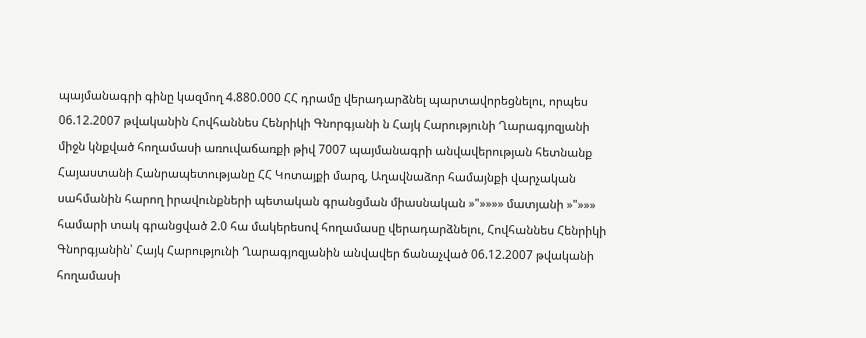պայմանագրի գինը կազմող 4.880.000 ՀՀ դրամը վերադարձնել պարտավորեցնելու, որպես 06.12.2007 թվականին Հովհաննես Հենրիկի Գնորգյանի ն Հայկ Հարությունի Ղարագյոզյանի միջն կնքված հողամասի առուվաճառքի թիվ 7007 պայմանագրի անվավերության հետնանք Հայաստանի Հանրապետությանը ՀՀ Կոտայքի մարզ, Աղավնաձոր համայնքի վարչական սահմանին հարող իրավունքների պետական գրանցման միասնական »"»»»» մատյանի »"»»» համարի տակ գրանցված 2.0 հա մակերեսով հողամասը վերադարձնելու, Հովհաննես Հենրիկի Գնորգյանին՝ Հայկ Հարությունի Ղարագյոզյանին անվավեր ճանաչված 06.12.2007 թվականի հողամասի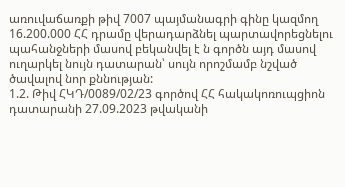առուվաճառքի թիվ 7007 պայմանագրի գինը կազմող 16.200.000 ՀՀ դրամը վերադարձնել պարտավորեցնելու պահանջների մասով բեկանվել է ն գործն այդ մասով ուղարկել նույն դատարան՝ սույն որոշմամբ նշված ծավալով նոր քննության:
1.2. Թիվ ՀԿԴ/0089/02/23 գործով ՀՀ հակակոռուպցիոն դատարանի 27.09.2023 թվականի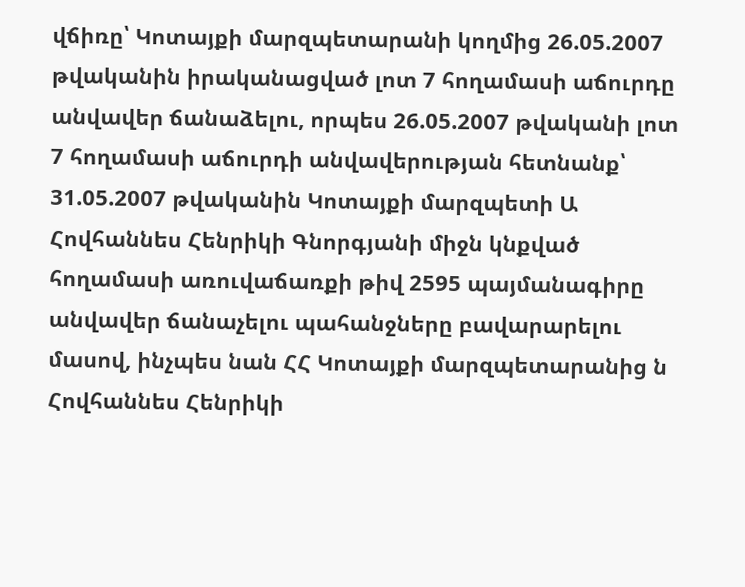վճիռը՝ Կոտայքի մարզպետարանի կողմից 26.05.2007 թվականին իրականացված լոտ 7 հողամասի աճուրդը անվավեր ճանաձելու, որպես 26.05.2007 թվականի լոտ 7 հողամասի աճուրդի անվավերության հետնանք՝ 31.05.2007 թվականին Կոտայքի մարզպետի Ա Հովհաննես Հենրիկի Գնորգյանի միջն կնքված հողամասի առուվաճառքի թիվ 2595 պայմանագիրը անվավեր ճանաչելու պահանջները բավարարելու մասով, ինչպես նան ՀՀ Կոտայքի մարզպետարանից ն Հովհաննես Հենրիկի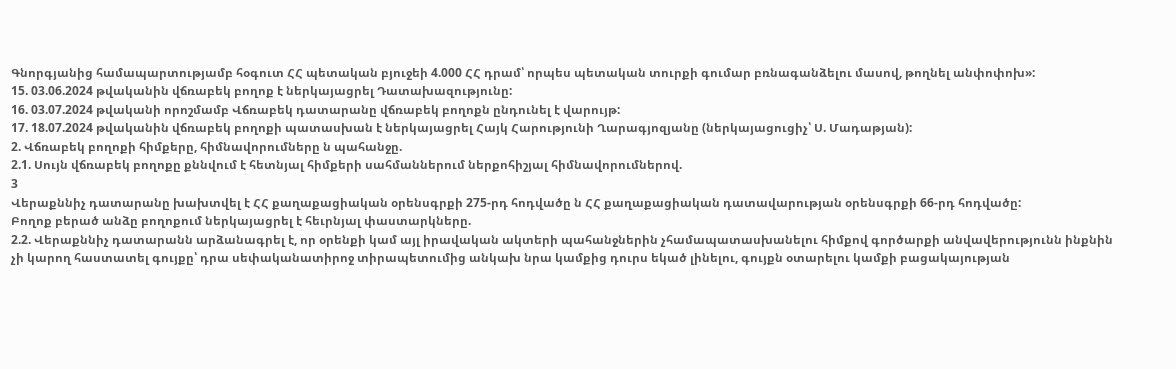Գնորգյանից համապարտությամբ հօգուտ ՀՀ պետական բյուջեի 4.000 ՀՀ դրամ՝ որպես պետական տուրքի գումար բռնագանձելու մասով, թողնել անփոփոխ»:
15. 03.06.2024 թվականին վճռաբեկ բողոք է ներկայացրել Դատախազությունը:
16. 03.07.2024 թվականի որոշմամբ Վճռաբեկ դատարանը վճռաբեկ բողոքն ընդունել է վարույթ:
17. 18.07.2024 թվականին վճռաբեկ բողոքի պատասխան է ներկայացրել Հայկ Հարությունի Ղարագյոզյանը (ներկայացուցիչ՝ Ս. Մադաթյան):
2. Վճռաբեկ բողոքի հիմքերը, հիմնավորումները ն պահանջը.
2.1. Սույն վճռաբեկ բողոքը քննվում է հետնյալ հիմքերի սահմաններում ներքոհիշյալ հիմնավորումներով.
3
Վերաքննիչ դատարանը խախտվել է ՀՀ քաղաքացիական օրենսգրքի 275-րդ հոդվածը ն ՀՀ քաղաքացիական դատավարության օրենսգրքի 66-րդ հոդվածը:
Բողոք բերած անձը բողոքում ներկայացրել է հեւրնյալ փաստարկները.
2.2. Վերաքննիչ դատարանն արձանագրել է, որ օրենքի կամ այլ իրավական ակտերի պահանջներին չհամապատասխանելու հիմքով գործարքի անվավերությունն ինքնին չի կարող հաստատել գույքը՝ դրա սեփականատիրոջ տիրապետումից անկախ նրա կամքից դուրս եկած լինելու, գույքն օտարելու կամքի բացակայության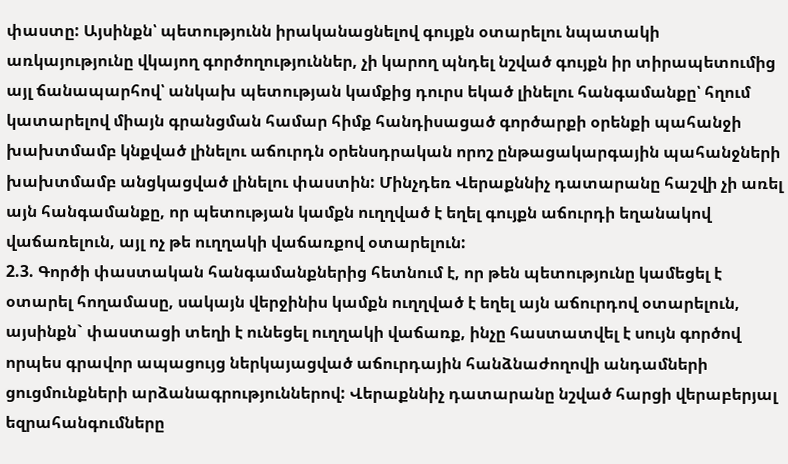փաստը: Այսինքն՝ պետությունն իրականացնելով գույքն օտարելու նպատակի առկայությունը վկայող գործողություններ, չի կարող պնդել նշված գույքն իր տիրապետումից այլ ճանապարհով՝ անկախ պետության կամքից դուրս եկած լինելու հանգամանքը՝ հղում կատարելով միայն գրանցման համար հիմք հանդիսացած գործարքի օրենքի պահանջի խախտմամբ կնքված լինելու աճուրդն օրենսդրական որոշ ընթացակարգային պահանջների խախտմամբ անցկացված լինելու փաստին: Մինչդեռ Վերաքննիչ դատարանը հաշվի չի առել այն հանգամանքը, որ պետության կամքն ուղղված է եղել գույքն աճուրդի եղանակով վաճառելուն, այլ ոչ թե ուղղակի վաճառքով օտարելուն:
2.3. Գործի փաստական հանգամանքներից հետնում է, որ թեն պետությունը կամեցել է օտարել հողամասը, սակայն վերջինիս կամքն ուղղված է եղել այն աճուրդով օտարելուն, այսինքն` փաստացի տեղի է ունեցել ուղղակի վաճառք, ինչը հաստատվել է սույն գործով որպես գրավոր ապացույց ներկայացված աճուրդային հանձնաժողովի անդամների ցուցմունքների արձանագրություններով: Վերաքննիչ դատարանը նշված հարցի վերաբերյալ եզրահանգումները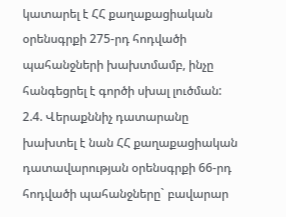կատարել է ՀՀ քաղաքացիական օրենսգրքի 275-րդ հոդվածի պահանջների խախտմամբ, ինչը հանգեցրել է գործի սխալ լուծման:
2.4. Վերաքննիչ դատարանը խախտել է նան ՀՀ քաղաքացիական դատավարության օրենսգրքի 66-րդ հոդվածի պահանջները` բավարար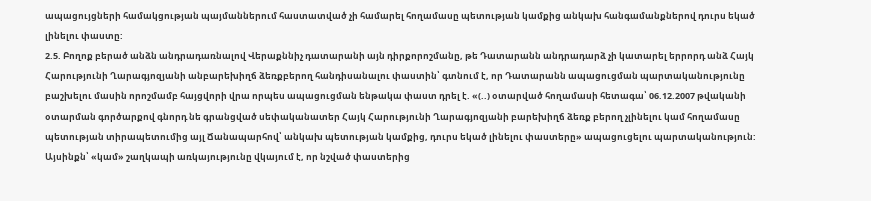ապացույցների համակցության պայմաններում հաստատված չի համարել հողամասը պետության կամքից անկախ հանգամանքներով դուրս եկած լինելու փաստը:
2.5. Բողոք բերած անձն անդրադառնալով Վերաքննիչ դատարանի այն դիրքորոշմանը, թե Դատարանն անդրադարձ չի կատարել երրորդ անձ Հայկ Հարությունի Ղարագյոզյանի անբարեխիղճ ձեռքբերող հանդիսանալու փաստին՝ գտնում է, որ Դատարանն ապացուցման պարտականությունը բաշխելու մասին որոշմամբ հայցվորի վրա որպես ապացուցման ենթակա փաստ դրել է. «(..) օտարված հողամասի հետագա՝ 06.12.2007 թվականի օտարման գործարքով գնորդ նե գրանցված սեփականատեր Հայկ Հարությունի Ղարագյոզյանի բարեխիղճ ձեռք բերող չլինելու կամ հողամասը պետության տիրապետումից այլ Ճանապարհով՝ անկախ պետության կամքից, դուրս եկած լինելու փաստերը» ապացուցելու պարտականություն: Այսինքն՝ «կամ» շաղկապի առկայությունը վկայում է, որ նշված փաստերից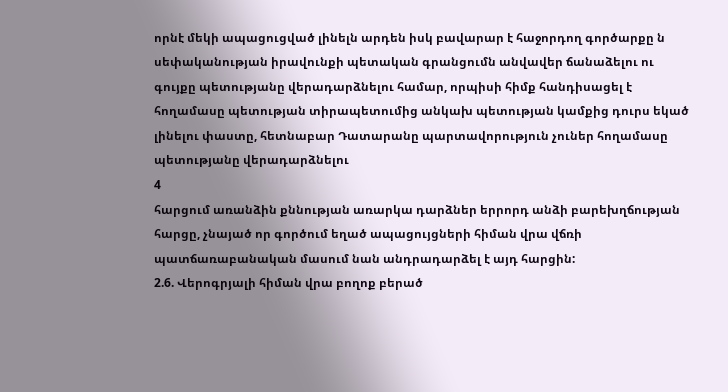որնէ մեկի ապացուցված լինելն արդեն իսկ բավարար է հաջորդող գործարքը ն սեփականության իրավունքի պետական գրանցումն անվավեր ճանաձելու ու գույքը պետությանը վերադարձնելու համար, որպիսի հիմք հանդիսացել է հողամասը պետության տիրապետումից անկախ պետության կամքից դուրս եկած լինելու փաստը, հետնաբար Դատարանը պարտավորություն չուներ հողամասը պետությանը վերադարձնելու
4
հարցում առանձին քննության առարկա դարձներ երրորդ անձի բարեխղճության հարցը, չնայած որ գործում եղած ապացույցների հիման վրա վճռի պատճառաբանական մասում նան անդրադարձել է այդ հարցին:
2.6. Վերոգրյալի հիման վրա բողոք բերած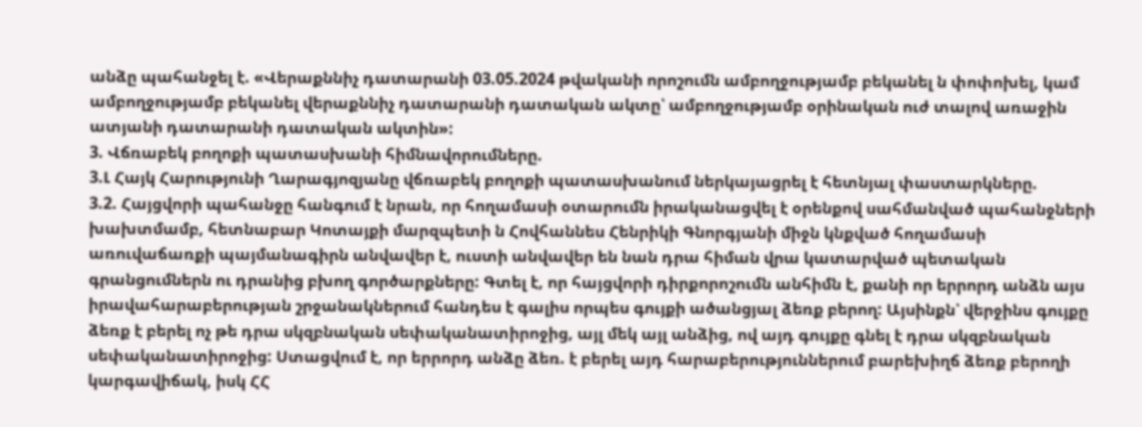անձը պահանջել է. «Վերաքննիչ դատարանի 03.05.2024 թվականի որոշումն ամբողջությամբ բեկանել ն փոփոխել, կամ ամբողջությամբ բեկանել վերաքննիչ դատարանի դատական ակտը՝ ամբողջությամբ օրինական ուժ տալով առաջին ատյանի դատարանի դատական ակտին»:
3. Վճռաբեկ բողոքի պատասխանի հիմնավորումները.
3.Լ Հայկ Հարությունի Ղարագյոզյանը վճռաբեկ բողոքի պատասխանում ներկայացրել է հետնյալ փաստարկները.
3.2. Հայցվորի պահանջը հանգում է նրան, որ հողամասի օտարումն իրականացվել է օրենքով սահմանված պահանջների խախտմամբ, հետնաբար Կոտայքի մարզպետի ն Հովհաննես Հենրիկի Գնորգյանի միջն կնքված հողամասի առուվաճառքի պայմանագիրն անվավեր է, ուստի անվավեր են նան դրա հիման վրա կատարված պետական գրանցումներն ու դրանից բխող գործարքները: Գտել է, որ հայցվորի դիրքորոշումն անհիմն է, քանի որ երրորդ անձն այս իրավահարաբերության շրջանակներում հանդես է գալիս որպես գույքի ածանցյալ ձեռք բերող: Այսինքն՝ վերջինս գույքը ձեռք է բերել ոչ թե դրա սկզբնական սեփականատիրոջից, այլ մեկ այլ անձից, ով այդ գույքը գնել է դրա սկզբնական սեփականատիրոջից: Ստացվում է, որ երրորդ անձը ձեռ. է բերել այդ հարաբերություններում բարեխիղճ ձեռք բերողի կարգավիճակ, իսկ ՀՀ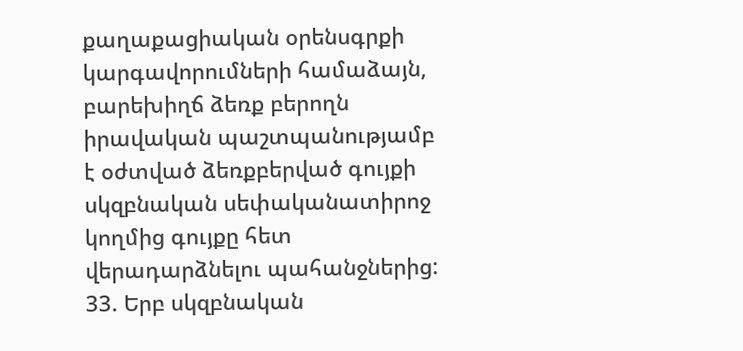քաղաքացիական օրենսգրքի կարգավորումների համաձայն, բարեխիղճ ձեռք բերողն իրավական պաշտպանությամբ է օժտված ձեռքբերված գույքի սկզբնական սեփականատիրոջ կողմից գույքը հետ վերադարձնելու պահանջներից:
33. Երբ սկզբնական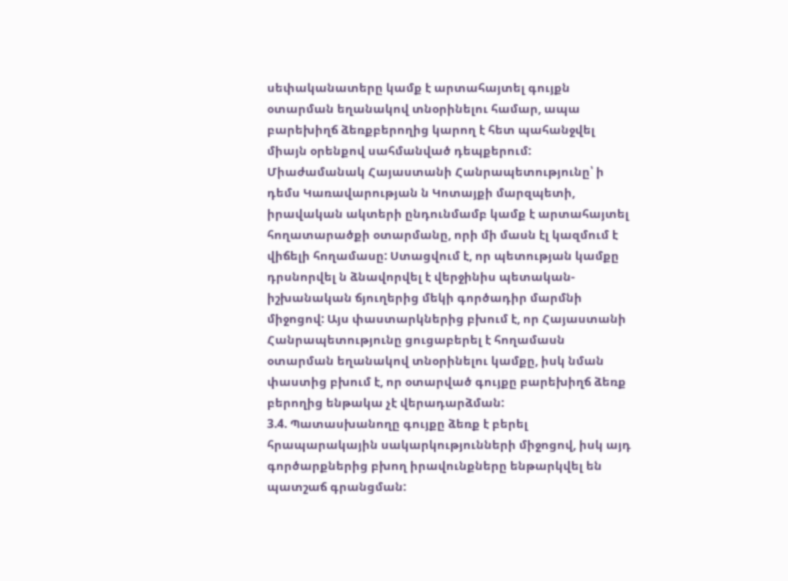սեփականատերը կամք է արտահայտել գույքն օտարման եղանակով տնօրինելու համար, ապա բարեխիղճ ձեռքբերողից կարող է հետ պահանջվել միայն օրենքով սահմանված դեպքերում: Միաժամանակ Հայաստանի Հանրապետությունը՝ ի դեմս Կառավարության ն Կոտայքի մարզպետի, իրավական ակտերի ընդունմամբ կամք է արտահայտել հողատարածքի օտարմանը, որի մի մասն էլ կազմում է վիճելի հողամասը: Ստացվում է, որ պետության կամքը դրսնորվել ն ձնավորվել է վերջինիս պետական- իշխանական ճյուղերից մեկի գործադիր մարմնի միջոցով: Այս փաստարկներից բխում է, որ Հայաստանի Հանրապետությունը ցուցաբերել է հողամասն օտարման եղանակով տնօրինելու կամքը, իսկ նման փաստից բխում է, որ օտարված գույքը բարեխիղճ ձեռք բերողից ենթակա չէ վերադարձման:
3.4. Պատասխանողը գույքը ձեռք է բերել հրապարակային սակարկությունների միջոցով, իսկ այդ գործարքներից բխող իրավունքները ենթարկվել են պատշաճ գրանցման: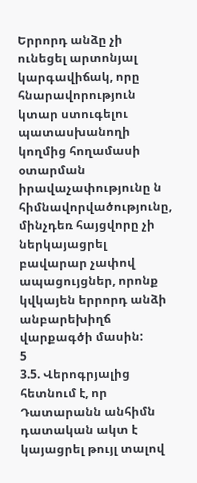Երրորդ անձը չի ունեցել արտոնյալ կարգավիճակ, որը հնարավորություն կտար ստուգելու պատասխանողի կողմից հողամասի օտարման իրավաչափությունը ն
հիմնավորվածությունը, մինչդեռ հայցվորը չի ներկայացրել բավարար չափով ապացույցներ, որոնք կվկայեն երրորդ անձի անբարեխիղճ վարքագծի մասին:
5
3.5. Վերոգրյալից հետնում է, որ Դատարանն անհիմն դատական ակտ է կայացրել թույլ տալով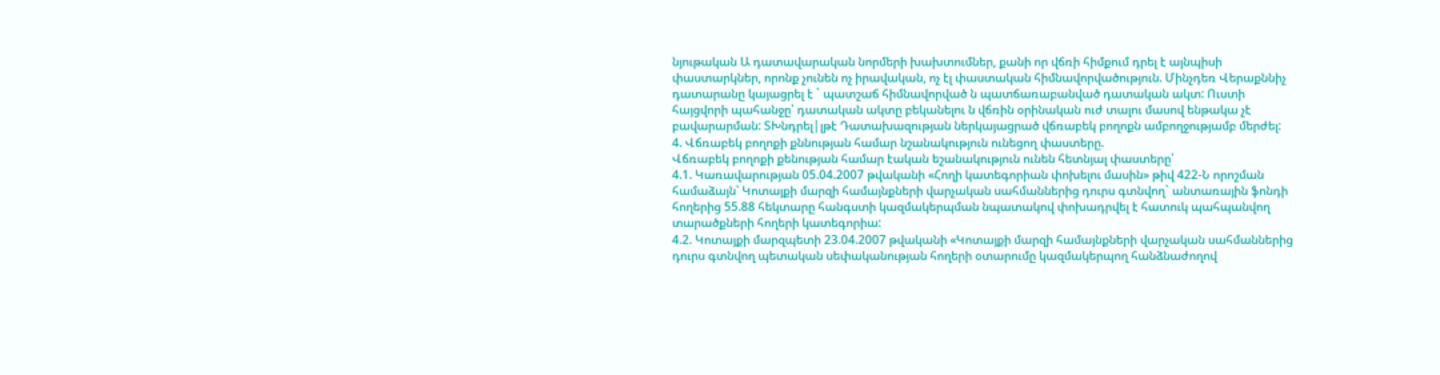նյութական Ա դատավարական նորմերի խախտումներ, քանի որ վճռի հիմքում դրել է այնպիսի փաստարկներ, որոնք չունեն ոչ իրավական, ոչ էլ փաստական հիմնավորվածություն. Մինչդեռ Վերաքննիչ դատարանը կայացրել է ` պատշաճ հիմնավորված ն պատճառաբանված դատական ակտ: Ուստի հայցվորի պահանջը՝ դատական ակտը բեկանելու ն վճռին օրինական ուժ տալու մասով ենթակա չէ բավարարման: ՏԽնդրել|լթէ Դատախազության ներկայացրած վճռաբեկ բողոքն ամբողջությամբ մերժել:
4. Վճռաբեկ բողոքի քննության համար նշանակություն ունեցող փաստերը.
Վճռաբեկ բողոքի քենության համար էական եշանակություն ունեն հետնյալ փաստերը՝
4.1. Կառավարության 05.04.2007 թվականի «Հողի կատեգորիան փոխելու մասին» թիվ 422-Ն որոշման համաձայն՝ Կոտայքի մարզի համայնքների վարչական սահմաններից դուրս գտնվող` անտառային ֆոնդի հողերից 55.88 հեկտարը հանգստի կազմակերպման նպատակով փոխադրվել է հատուկ պահպանվող տարածքների հողերի կատեգորիա:
4.2. Կոտայքի մարզպետի 23.04.2007 թվականի «Կոտայքի մարզի համայնքների վարչական սահմաններից դուրս գտնվող պետական սեփականության հողերի օտարումը կազմակերպող հանձնաժողով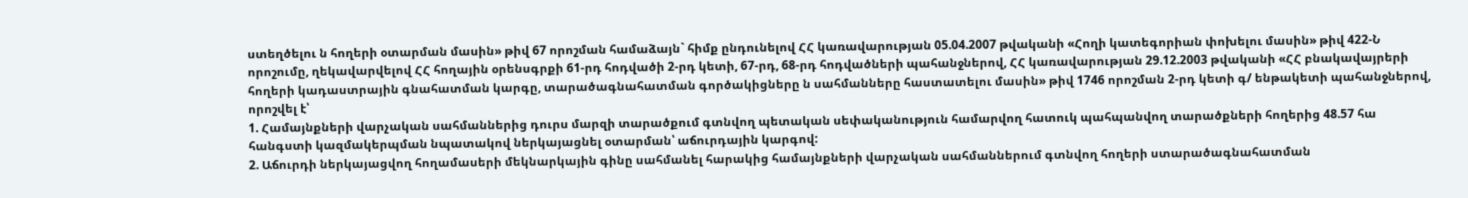ստեղծելու ն հողերի օտարման մասին» թիվ 67 որոշման համաձայն` հիմք ընդունելով ՀՀ կառավարության 05.04.2007 թվականի «Հողի կատեգորիան փոխելու մասին» թիվ 422-Ն որոշումը, ղեկավարվելով ՀՀ հողային օրենսգրքի 61-րդ հոդվածի 2-րդ կետի, 67-րդ, 68-րդ հոդվածների պահանջներով, ՀՀ կառավարության 29.12.2003 թվականի «ՀՀ բնակավայրերի հողերի կադաստրային գնահատման կարգը, տարածագնահատման գործակիցները ն սահմանները հաստատելու մասին» թիվ 1746 որոշման 2-րդ կետի գ/ ենթակետի պահանջներով, որոշվել է՝
1. Համայնքների վարչական սահմաններից դուրս մարզի տարածքում գտնվող պետական սեփականություն համարվող հատուկ պահպանվող տարածքների հողերից 48.57 հա հանգստի կազմակերպման նպատակով ներկայացնել օտարման՝ աճուրդային կարգով:
2. Աճուրդի ներկայացվող հողամասերի մեկնարկային գինը սահմանել հարակից համայնքների վարչական սահմաններում գտնվող հողերի ստարածագնահատման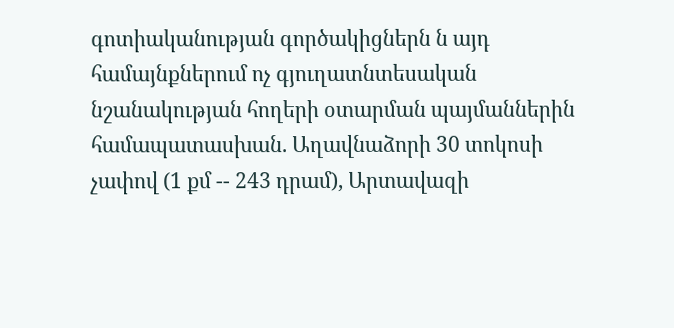գոտիականության գործակիցներն ն այդ համայնքներում ոչ գյուղատնտեսական նշանակության հողերի օտարման պայմաններին համապատասխան. Աղավնաձորի 30 տոկոսի չափով (1 քմ -- 243 դրամ), Արտավազի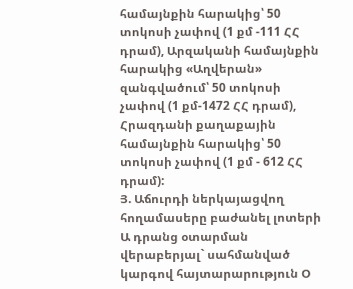համայնքին հարակից՝ 50 տոկոսի չափով (1 քմ -111 ՀՀ դրամ), Արզականի համայնքին հարակից «Աղվերան» զանգվածում՝ 50 տոկոսի չափով (1 քմ-1472 ՀՀ դրամ), Հրազդանի քաղաքային համայնքին հարակից՝ 50 տոկոսի չափով (1 քմ - 612 ՀՀ դրամ):
Յ. Աճուրդի ներկայացվող հողամասերը բաժանել լոտերի Ա դրանց օտարման վերաբերյալ` սահմանված կարգով հայտարարություն Օ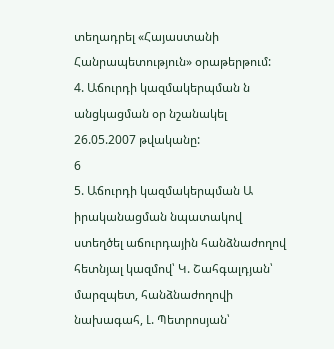տեղադրել «Հայաստանի Հանրապետություն» օրաթերթում:
4. Աճուրդի կազմակերպման ն անցկացման օր նշանակել 26.05.2007 թվականը:
6
5. Աճուրդի կազմակերպման Ա իրականացման նպատակով ստեղծել աճուրդային հանձնաժողով հետնյալ կազմով՝ Կ. Շահգալդյան՝ մարզպետ, հանձնաժողովի նախագահ, Լ. Պետրոսյան՝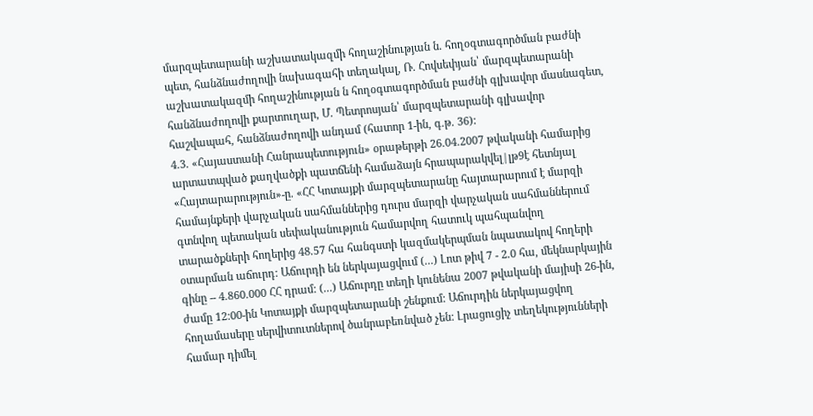մարզպետարանի աշխատակազմի հողաշինության ն. հողօգտագործման բաժնի պետ, հանձնաժողովի նախագահի տեղակալ, Ռ. Հովսեփյան՝ մարզպետարանի աշխատակազմի հողաշինության ն հողօգտագործման բաժնի գլխավոր մասնագետ, հանձնաժողովի քարտուղար, Մ. Պետրոսյան՝ մարզպետարանի գլխավոր հաշվապահ, հանձնաժողովի անդամ (հատոր 1-ին, գ.թ. 36):
4.3. «Հայաստանի Հանրապետություն» օրաթերթի 26.04.2007 թվականի համարից արտատպված քաղվածքի պատճենի համաձայն հրապարակվել|լթ9է հետնյալ «Հայտարարություն»-ը. «ՀՀ Կոտայքի մարզպետարանը հայտարարում է մարզի համայնքերի վարչական սահմաններից դուրս մարզի վարչական սահմաններում գտնվող պետական սեփականություն համարվող հատուկ պահպանվող տարածքների հողերից 48.57 հա հանգստի կազմակերպման նպատակով հողերի օտարման աճուրդ: Աճուրդի են ներկայացվում (...) Լոտ թիվ 7 - 2.0 հա, մեկնարկային գինը -- 4.860.000 ՀՀ դրամ: (...) Աճուրդը տեղի կունենա 2007 թվականի մայիսի 26-ին, ժամը 12:00-ին Կոտայքի մարզպետարանի շենքում: Աճուրդին ներկայացվող հողամասերը սերվիտուտներով ծանրաբեռնված չեն: Լրացուցիչ տեղեկությունների համար դիմել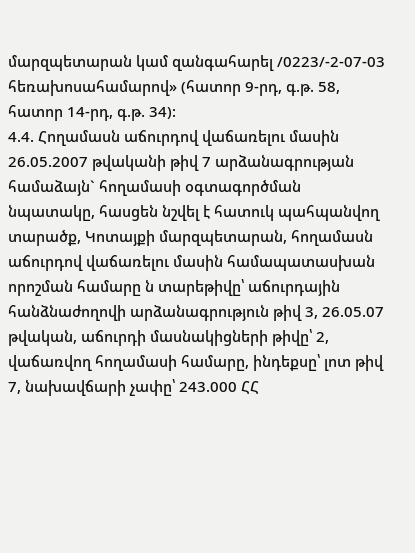մարզպետարան կամ զանգահարել /0223/-2-07-03 հեռախոսահամարով» (հատոր 9-րդ, գ.թ. 58, հատոր 14-րդ, գ.թ. 34):
4.4. Հողամասն աճուրդով վաճառելու մասին 26.05.2007 թվականի թիվ 7 արձանագրության համաձայն` հողամասի օգտագործման նպատակը, հասցեն նշվել է հատուկ պահպանվող տարածք, Կոտայքի մարզպետարան, հողամասն աճուրդով վաճառելու մասին համապատասխան որոշման համարը ն տարեթիվը՝ աճուրդային հանձնաժողովի արձանագրություն թիվ 3, 26.05.07 թվական, աճուրդի մասնակիցների թիվը՝ 2, վաճառվող հողամասի համարը, ինդեքսը՝ լոտ թիվ 7, նախավճարի չափը՝ 243.000 ՀՀ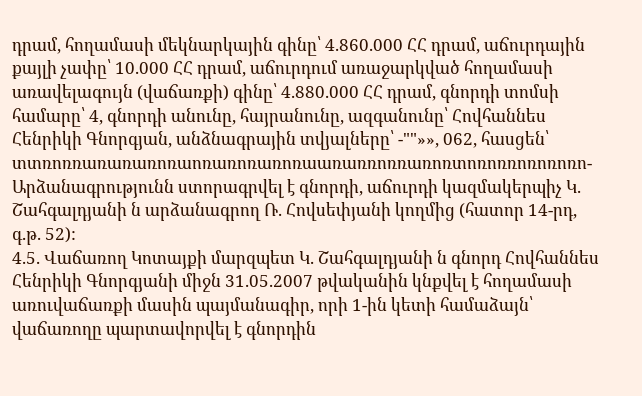դրամ, հողամասի մեկնարկային գինը՝ 4.860.000 ՀՀ դրամ, աճուրդային քայլի չափը՝ 10.000 ՀՀ դրամ, աճուրդում առաջարկված հողամասի առավելագույն (վաճառքի) գինը՝ 4.880.000 ՀՀ դրամ, գնորդի տոմսի համարը՝ 4, գնորդի անունը, հայրանունը, ազգանունը՝ Հովհաննես Հենրիկի Գնորգյան, անձնագրային տվյալները՝ -""»», 062, հասցեն՝ տտռոռռառառառոռաոռառոռառոռաառառռոռռառոռտոռոռռոռոռոռո- Արձանագրությունն ստորագրվել է գնորդի, աճուրդի կազմակերպիչ Կ. Շահգալդյանի ն արձանագրող Ռ. Հովսեփյանի կողմից (հատոր 14-րդ, գ.թ. 52):
4.5. Վաճառող Կոտայքի մարզպետ Կ. Շահգալդյանի ն գնորդ Հովհաննես Հենրիկի Գնորգյանի միջն 31.05.2007 թվականին կնքվել է հողամասի առուվաճառքի մասին պայմանագիր, որի 1-ին կետի համաձայն՝ վաճառողը պարտավորվել է գնորդին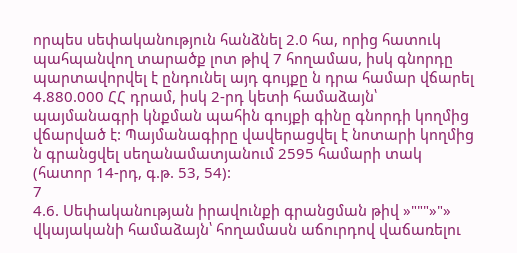որպես սեփականություն հանձնել 2.0 հա, որից հատուկ պահպանվող տարածք լոտ թիվ 7 հողամաս, իսկ գնորդը պարտավորվել է ընդունել այդ գույքը ն դրա համար վճարել 4.880.000 ՀՀ դրամ, իսկ 2-րդ կետի համաձայն՝ պայմանագրի կնքման պահին գույքի գինը գնորդի կողմից վճարված է: Պայմանագիրը վավերացվել է նոտարի կողմից ն գրանցվել սեղանամատյանում 2595 համարի տակ (հատոր 14-րդ, գ.թ. 53, 54):
7
4.6. Սեփականության իրավունքի գրանցման թիվ »"""»"» վկայականի համաձայն՝ հողամասն աճուրդով վաճառելու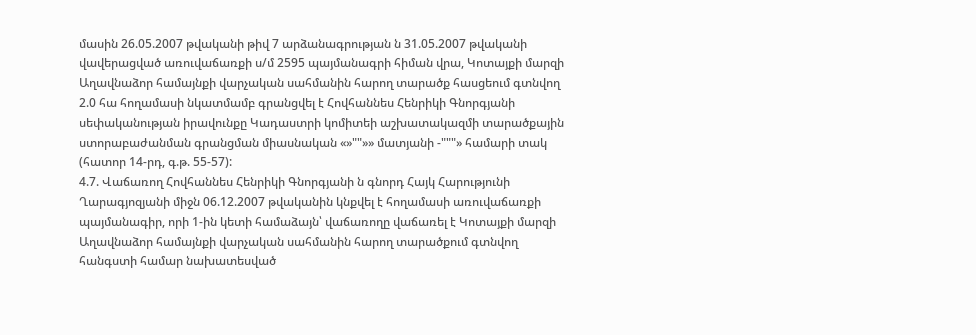մասին 26.05.2007 թվականի թիվ 7 արձանագրության ն 31.05.2007 թվականի վավերացված առուվաճառքի ս/մ 2595 պայմանագրի հիման վրա, Կոտայքի մարզի Աղավնաձոր համայնքի վարչական սահմանին հարող տարածք հասցեում գտնվող 2.0 հա հողամասի նկատմամբ գրանցվել է Հովհաննես Հենրիկի Գնորգյանի սեփականության իրավունքը Կադաստրի կոմիտեի աշխատակազմի տարածքային ստորաբաժանման գրանցման միասնական «»""»» մատյանի -"""» համարի տակ (հատոր 14-րդ, գ.թ. 55-57):
4.7. Վաճառող Հովհաննես Հենրիկի Գնորգյանի ն գնորդ Հայկ Հարությունի Ղարագյոզյանի միջն 06.12.2007 թվականին կնքվել է հողամասի առուվաճառքի պայմանագիր, որի 1-ին կետի համաձայն՝ վաճառողը վաճառել է Կոտայքի մարզի Աղավնաձոր համայնքի վարչական սահմանին հարող տարածքում գտնվող հանգստի համար նախատեսված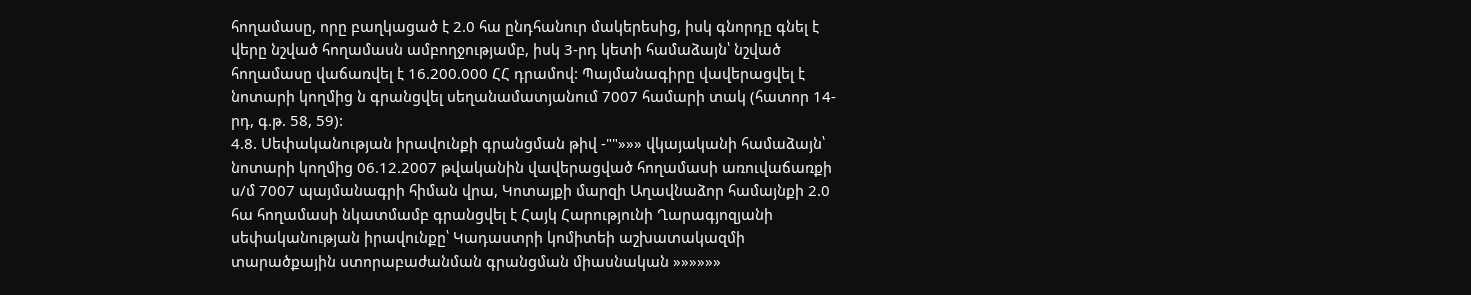հողամասը, որը բաղկացած է 2.0 հա ընդհանուր մակերեսից, իսկ գնորդը գնել է վերը նշված հողամասն ամբողջությամբ, իսկ 3-րդ կետի համաձայն՝ նշված հողամասը վաճառվել է 16.200.000 ՀՀ դրամով: Պայմանագիրը վավերացվել է նոտարի կողմից ն գրանցվել սեղանամատյանում 7007 համարի տակ (հատոր 14-րդ, գ.թ. 58, 59):
4.8. Սեփականության իրավունքի գրանցման թիվ -""»»» վկայականի համաձայն՝ նոտարի կողմից 06.12.2007 թվականին վավերացված հողամասի առուվաճառքի ս/մ 7007 պայմանագրի հիման վրա, Կոտայքի մարզի Աղավնաձոր համայնքի 2.0 հա հողամասի նկատմամբ գրանցվել է Հայկ Հարությունի Ղարագյոզյանի սեփականության իրավունքը՝ Կադաստրի կոմիտեի աշխատակազմի տարածքային ստորաբաժանման գրանցման միասնական »»»»»»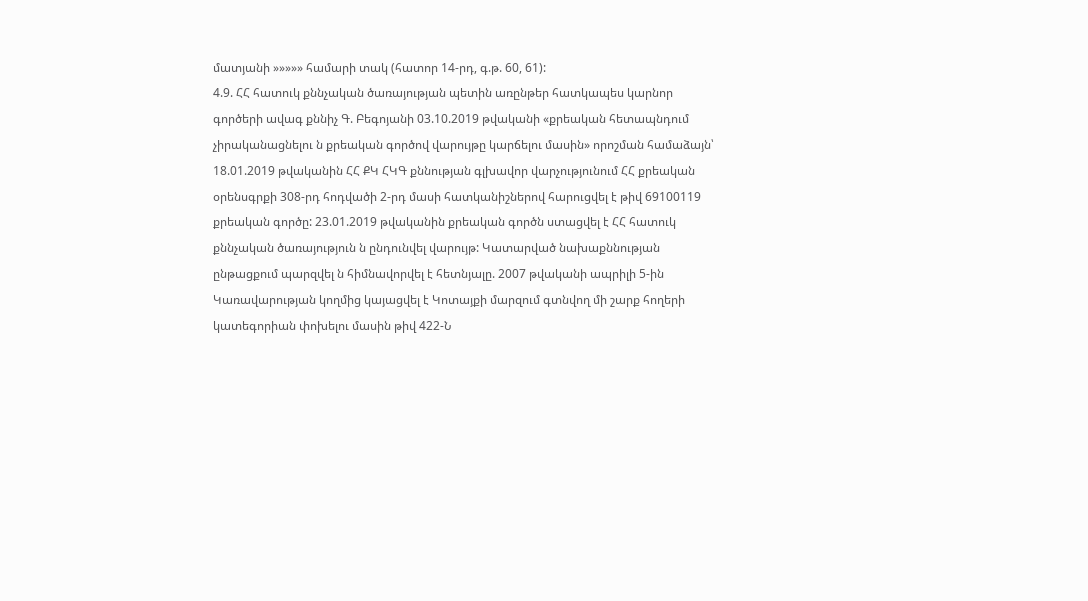մատյանի »»»»» համարի տակ (հատոր 14-րդ, գ.թ. 60, 61):
4.9. ՀՀ հատուկ քննչական ծառայության պետին առընթեր հատկապես կարնոր գործերի ավագ քննիչ Գ. Բեգոյանի 03.10.2019 թվականի «քրեական հետապնդում չիրականացնելու ն քրեական գործով վարույթը կարճելու մասին» որոշման համաձայն՝ 18.01.2019 թվականին ՀՀ ՔԿ ՀԿԳ քննության գլխավոր վարչությունում ՀՀ քրեական օրենսգրքի 308-րդ հոդվածի 2-րդ մասի հատկանիշներով հարուցվել է թիվ 69100119 քրեական գործը: 23.01.2019 թվականին քրեական գործն ստացվել է ՀՀ հատուկ քննչական ծառայություն ն ընդունվել վարույթ: Կատարված նախաքննության ընթացքում պարզվել ն հիմնավորվել է հետնյալը. 2007 թվականի ապրիլի 5-ին Կառավարության կողմից կայացվել է Կոտայքի մարզում գտնվող մի շարք հողերի կատեգորիան փոխելու մասին թիվ 422-Ն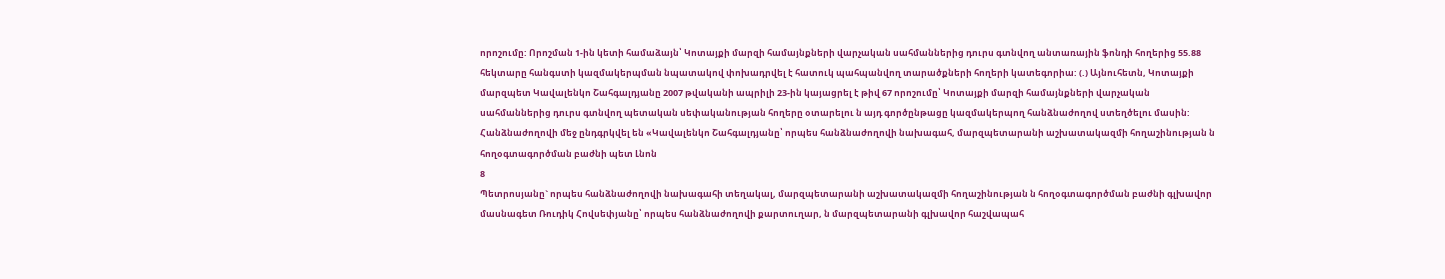որոշումը: Որոշման 1-ին կետի համաձայն՝ Կոտայքի մարզի համայնքների վարչական սահմաններից դուրս գտնվող անտառային ֆոնդի հողերից 55.88 հեկտարը հանգստի կազմակերպման նպատակով փոխադրվել է հատուկ պահպանվող տարածքների հողերի կատեգորիա: (.) Այնուհետն, Կոտայքի մարզպետ Կավալենկո Շահգալդյանը 2007 թվականի ապրիլի 23-ին կայացրել է թիվ 67 որոշումը՝ Կոտայքի մարզի համայնքների վարչական սահմաններից դուրս գտնվող պետական սեփականության հողերը օտարելու ն այդ գործընթացը կազմակերպող հանձնաժողով ստեղծելու մասին: Հանձնաժողովի մեջ ընդգրկվել են «Կավալենկո Շահգալդյանը՝ որպես հանձնաժողովի նախագահ, մարզպետարանի աշխատակազմի հողաշինության ն հողօգտագործման բաժնի պետ Լնոն
8
Պետրոսյանը` որպես հանձնաժողովի նախագահի տեղակալ, մարզպետարանի աշխատակազմի հողաշինության ն հողօգտագործման բաժնի գլխավոր մասնագետ Ռուդիկ Հովսեփյանը՝ որպես հանձնաժողովի քարտուղար, ն մարզպետարանի գլխավոր հաշվապահ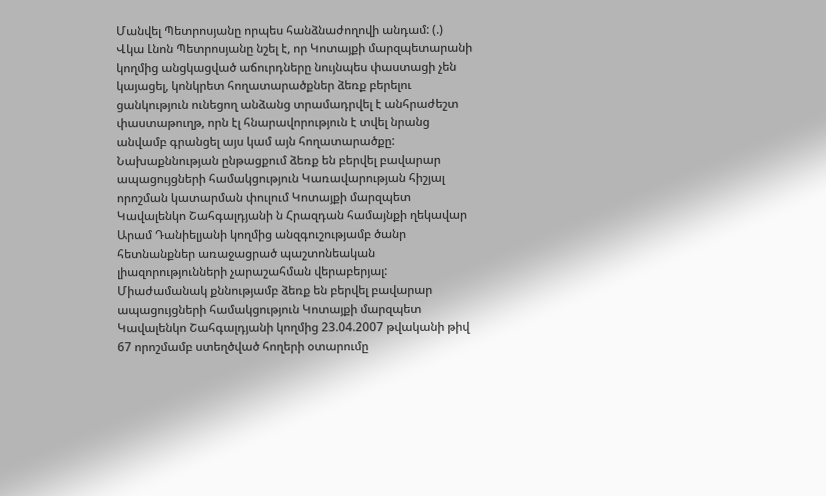Մանվել Պետրոսյանը որպես հանձնաժողովի անդամ: (.) Վկա Լնոն Պետրոսյանը նշել է, որ Կոտայքի մարզպետարանի կողմից անցկացված աճուրդները նույնպես փաստացի չեն կայացել, կոնկրետ հողատարածքներ ձեռք բերելու ցանկություն ունեցող անձանց տրամադրվել է անհրաժեշտ փաստաթուղթ, որն էլ հնարավորություն է տվել նրանց անվամբ գրանցել այս կամ այն հողատարածքը: Նախաքննության ընթացքում ձեռք են բերվել բավարար ապացույցների համակցություն Կառավարության հիշյալ որոշման կատարման փուլում Կոտայքի մարզպետ Կավալենկո Շահգալդյանի ն Հրազդան համայնքի ղեկավար Արամ Դանիելյանի կողմից անզգուշությամբ ծանր հետնանքներ առաջացրած պաշտոնեական լիազորությունների չարաշահման վերաբերյալ: Միաժամանակ քննությամբ ձեռք են բերվել բավարար ապացույցների համակցություն Կոտայքի մարզպետ Կավալենկո Շահգալդյանի կողմից 23.04.2007 թվականի թիվ 67 որոշմամբ ստեղծված հողերի օտարումը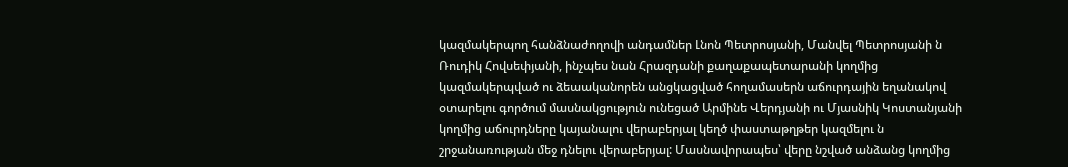կազմակերպող հանձնաժողովի անդամներ Լնոն Պետրոսյանի, Մանվել Պետրոսյանի ն Ռուդիկ Հովսեփյանի, ինչպես նան Հրազդանի քաղաքապետարանի կողմից կազմակերպված ու ձեաականորեն անցկացված հողամասերն աճուրդային եղանակով օտարելու գործում մասնակցություն ունեցած Արմինե Վերդյանի ու Մյասնիկ Կոստանյանի կողմից աճուրդները կայանալու վերաբերյալ կեղծ փաստաթղթեր կազմելու ն շրջանառության մեջ դնելու վերաբերյալ: Մասնավորապես՝ վերը նշված անձանց կողմից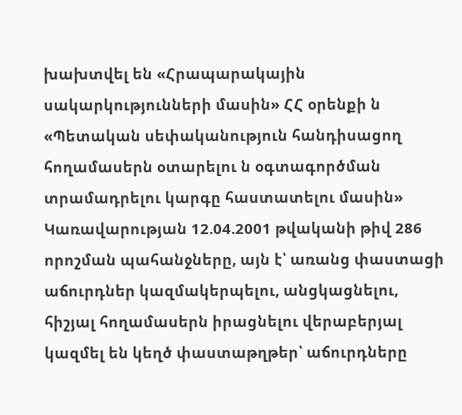խախտվել են «Հրապարակային սակարկությունների մասին» ՀՀ օրենքի ն «Պետական սեփականություն հանդիսացող հողամասերն օտարելու ն օգտագործման տրամադրելու կարգը հաստատելու մասին» Կառավարության 12.04.2001 թվականի թիվ 286 որոշման պահանջները, այն է՝ առանց փաստացի աճուրդներ կազմակերպելու, անցկացնելու, հիշյալ հողամասերն իրացնելու վերաբերյալ կազմել են կեղծ փաստաթղթեր՝ աճուրդները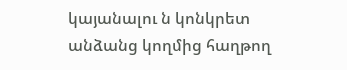կայանալու ն կոնկրետ անձանց կողմից հաղթող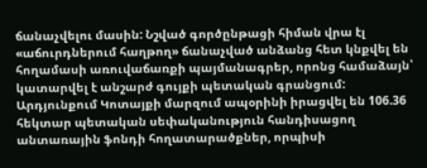ճանաչվելու մասին: Նշված գործընթացի հիման վրա էլ «աճուրդներում հաղթող» ճանաչված անձանց հետ կնքվել են հողամասի առուվաճառքի պայմանագրեր, որոնց համաձայն՝ կատարվել է անշարժ գույքի պետական գրանցում: Արդյունքում Կոտայքի մարզում ապօրինի իրացվել են 106.36 հեկտար պետական սեփականություն հանդիսացող անտառային ֆոնդի հողատարածքներ, որպիսի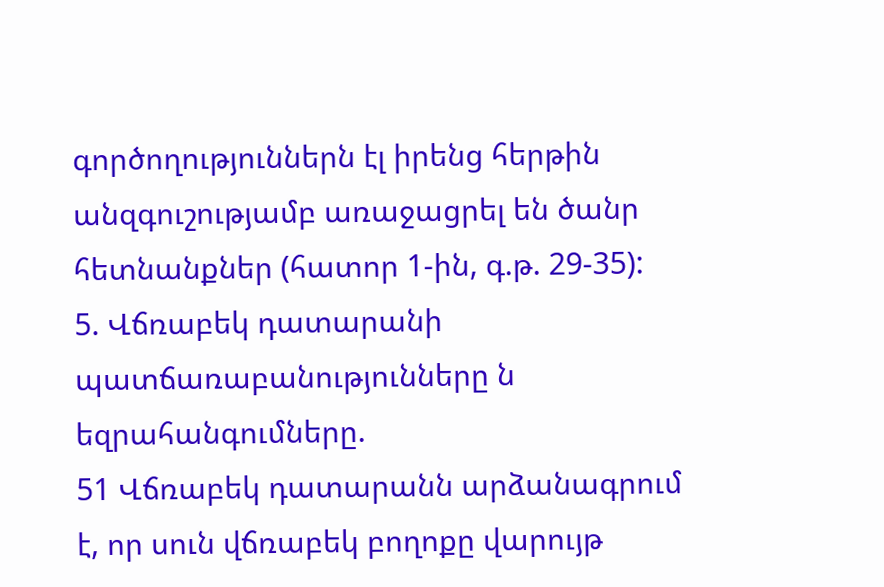գործողություններն էլ իրենց հերթին անզգուշությամբ առաջացրել են ծանր հետնանքներ (հատոր 1-ին, գ.թ. 29-35):
5. Վճռաբեկ դատարանի պատճառաբանությունները ն եզրահանգումները.
51 Վճռաբեկ դատարանն արձանագրում է, որ սուն վճռաբեկ բողոքը վարույթ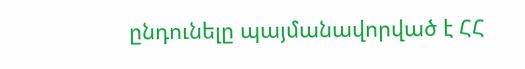ընդունելը պայմանավորված է ՀՀ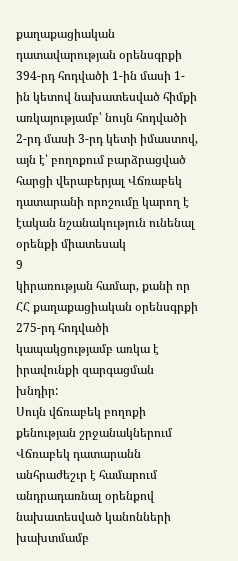քաղաքացիական դատավարության օրենսգրքի 394-րդ հոդվածի 1-ին մասի 1-ին կետով նախատեսված հիմքի առկայությամբ՝ նույն հոդվածի 2-րդ մասի 3-րդ կետի իմաստով, այն է՝ բողոքում բարձրացված հարցի վերաբերյալ Վճռաբեկ դատարանի որոշումը կարող է էական նշանակություն ունենալ օրենքի միատեսակ
9
կիրառության համար, քանի որ ՀՀ քաղաքացիական օրենսգրքի 275-րդ հոդվածի կապակցությամբ առկա է իրավունքի զարգացման խնդիր:
Սույն վճռաբեկ բողոքի քենության շրջանակներում Վճռաբեկ դատարանն անհրաժեշւր է համարում անդրադառնալ օրենքով նախատեսված կանոնների խախտմամբ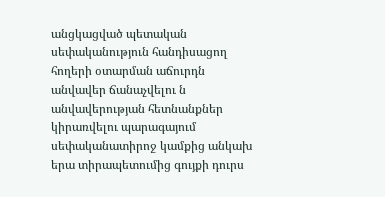անցկացված պետական սեփականություն հանդիսացող հողերի օտարման աճուրդն անվավեր ճանաչվելու ն անվավերության հետնանքներ կիրառվելու պարագայում սեփականատիրոջ կամքից անկախ երա տիրապետումից գույքի դուրս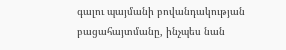գալու պայմանի բովանդակության բացահայտմանը, ինչպես նան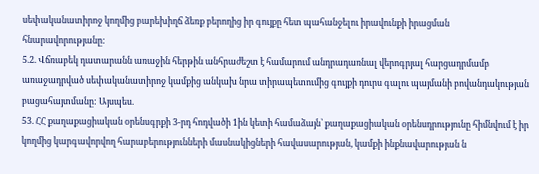սեփականատիրոջ կողմից բարեխիղճ ձեռք բերողից իր գույքը հետ պահանջելու իրավունքի իրացման հնարավորությանը:
5.2. Վճռաբեկ դատարանն առաջին հերթին անհրաժեշտ է համարում անդրադառնալ վերոգրյալ հարցադրմամբ առաջադրված սեփականատիրոջ կամքից անկախ նրա տիրապետումից գույքի դուրս գալու պայմանի բովանդակության բացահայտմանը: Այսպես.
53. ՀՀ քաղաքացիական օրենսգրքի 3-րդ հոդվածի 1ին կետի համաձայն՝ քաղաքացիական օրենսդրությունը հիմնվում է իր կողմից կարգավորվող հարաբերությունների մասնակիցների հավասարության, կամքի ինքնավարության ն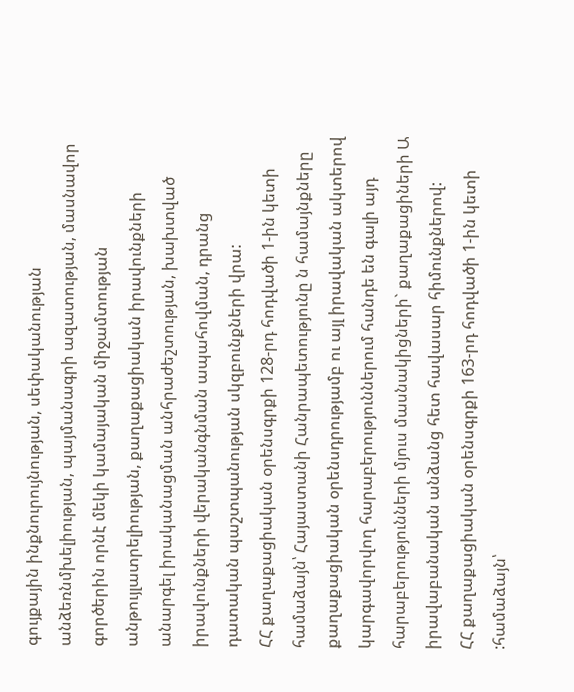գույքային ինքնուրույնության, սեփականության անձեռնմխելիության, պայմանագրի ազատության, մասնավոր գործերին որնէ մեկի կամայական միջամտության անթույլատրելիության, քաղաքացիական իրավունքների անարգել իրականացման անհրաժեշտության, խախտված իրավունքների վերականգնման ապահովման, դրանց դատական պաշտպանության սկզբունքների վրա:
ՀՀ քաղաքացիական օրենսգրքի 128-րդ հոդվածի 1-ին կետի համաձայն՝ Հայաստանի Հանրապետությունը ն համայնքները քաղաքացիական օրենսդրությամբ ու այլ իրավական ակտերով կարգավորվող հարաբերություններում հանդե են գալի այդ հարաբերությունների մյուս մասնակիցների` քաղաքացիների Ա իրավաբանական անձանց հետ հավասար հիմունքներով:
ՀՀ քաղաքացիական օրենսգրքի 163-րդ հոդվածի 1-ին կետի :համաձայն՝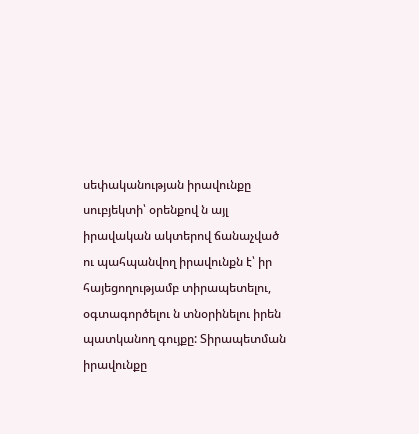սեփականության իրավունքը սուբյեկտի՝ օրենքով ն այլ իրավական ակտերով ճանաչված ու պահպանվող իրավունքն է՝ իր հայեցողությամբ տիրապետելու, օգտագործելու ն տնօրինելու իրեն պատկանող գույքը: Տիրապետման իրավունքը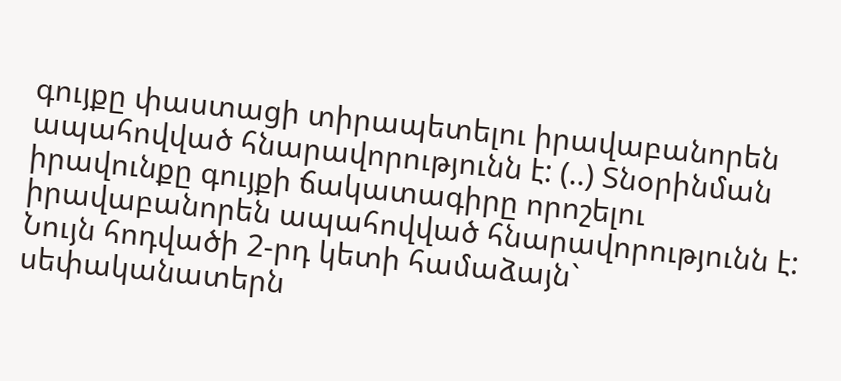գույքը փաստացի տիրապետելու իրավաբանորեն ապահովված հնարավորությունն է: (..) Տնօրինման իրավունքը գույքի ճակատագիրը որոշելու իրավաբանորեն ապահովված հնարավորությունն է:
Նույն հոդվածի 2-րդ կետի համաձայն` սեփականատերն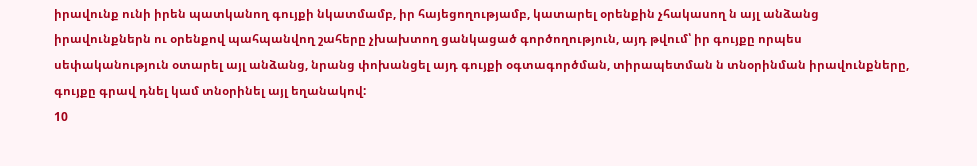իրավունք ունի իրեն պատկանող գույքի նկատմամբ, իր հայեցողությամբ, կատարել օրենքին չհակասող ն այլ անձանց իրավունքներն ու օրենքով պահպանվող շահերը չխախտող ցանկացած գործողություն, այդ թվում՝ իր գույքը որպես սեփականություն օտարել այլ անձանց, նրանց փոխանցել այդ գույքի օգտագործման, տիրապետման ն տնօրինման իրավունքները, գույքը գրավ դնել կամ տնօրինել այլ եղանակով:
10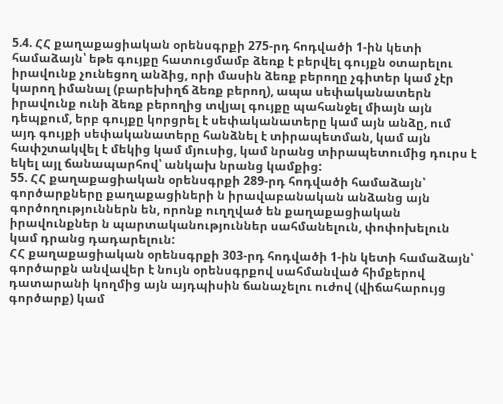5.4. ՀՀ քաղաքացիական օրենսգրքի 275-րդ հոդվածի 1-ին կետի համաձայն՝ եթե գույքը հատուցմամբ ձեռք է բերվել գույքն օտարելու իրավունք չունեցող անձից, որի մասին ձեռք բերողը չգիտեր կամ չէր կարող իմանալ (բարեխիղճ ձեռք բերող), ապա սեփականատերն իրավունք ունի ձեռք բերողից տվյալ գույքը պահանջել միայն այն դեպքում, երբ գույքը կորցրել է սեփականատերը կամ այն անձը, ում այդ գույքի սեփականատերը հանձնել է տիրապետման, կամ այն հափշտակվել է մեկից կամ մյուսից, կամ նրանց տիրապետումից դուրս է եկել այլ ճանապարհով՝ անկախ նրանց կամքից:
55. ՀՀ քաղաքացիական օրենսգրքի 289-րդ հոդվածի համաձայն՝ գործարքները քաղաքացիների ն իրավաբանական անձանց այն գործողություններն են, որոնք ուղղված են քաղաքացիական իրավունքներ ն պարտականություններ սահմանելուն, փոփոխելուն կամ դրանց դադարելուն:
ՀՀ քաղաքացիական օրենսգրքի 303-րդ հոդվածի 1-ին կետի համաձայն՝ գործարքն անվավեր է նույն օրենսգրքով սահմանված հիմքերով դատարանի կողմից այն այդպիսին ճանաչելու ուժով (վիճահարույց գործարք) կամ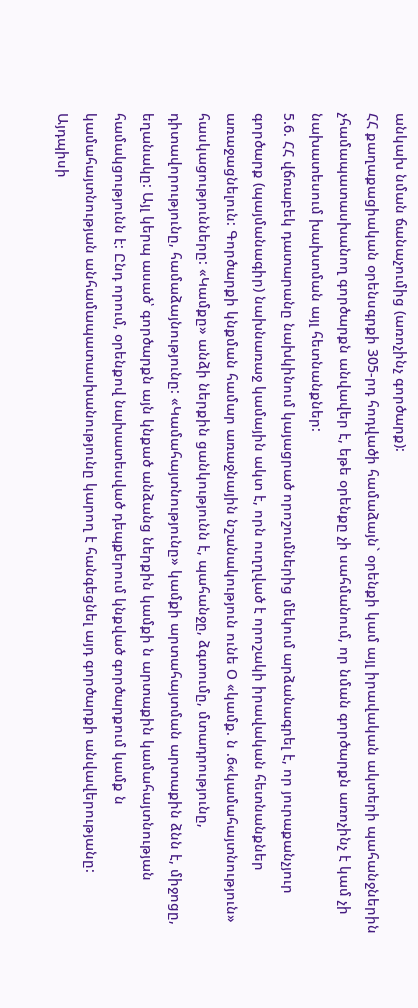անկախ նման ճանաչումից (առոչինչ գործարք):
ՀՀ քաղաքացիական օրենսգրքի 305-րդ հոդվածի համաձայն` օրենքի կամ այլ իրավական ակտերի պահանջներին չհամապատասխանող գործարքն անվավեր է, եթե օրենքը չի սահմանում, որ նման գործարքն առոչինչ է կամ չի նախատեսում խախտման այլ հետնանքներ:
5.6. ՀՀ վճռաբեկ դատարանը նախկինում կայացրած որոշումներից մեկում արձանագրել է, որ յուրաքանչյուր գործարք (պայմանագիր) նախնառաջ կամային ակտ է, որն ուղղված է որոշակի իրավական հետնանքներ առաջացնելուն: Գործարքի կնքման համար առաջնային նշանակություն ունե Օ «կամք. ն .6«կամահայտնություն» հասկացությունները: «Կամքը» անձի ներքին ցանկությունն է, պահանջը, ձգտումը, մտադրությունը, դիտավորությունը, համաձայնությունը: «Կամահայտնությունը» կամքի արտահայտման արտաքին ձնն է, միջոցը, եղանակը: Այլ կերպ ասած՝ գործարքն այն կնքած անձանց ներքին կամքի ն արտաքին կամահայտնության համակցությունն է: Ընդ որում, օրենքով նախատեսված դեպքերում կնքված գործարքում կամք ն կամահայտնության անհամապատասխանությունը կարող է հանգեցնել այդ գործարքի անվավերությանը: Այդպիսի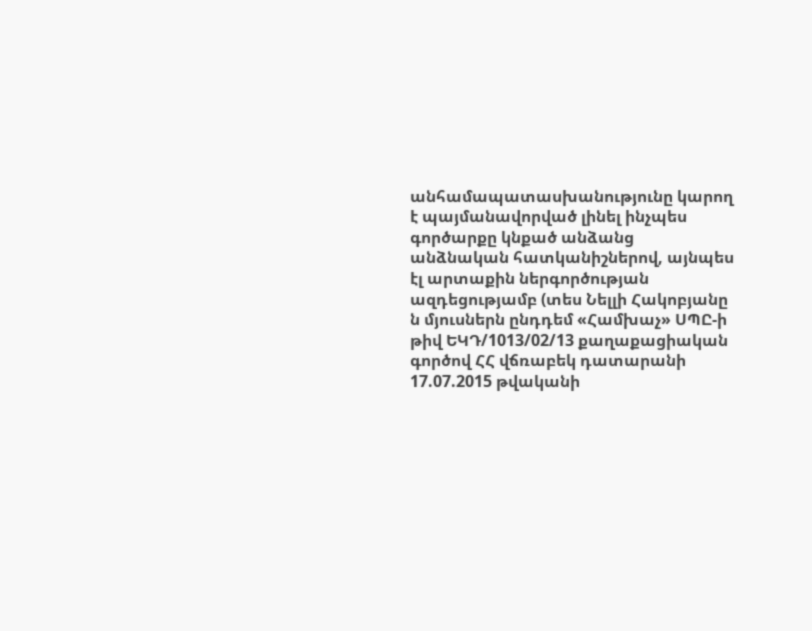անհամապատասխանությունը կարող է պայմանավորված լինել ինչպես գործարքը կնքած անձանց անձնական հատկանիշներով, այնպես էլ արտաքին ներգործության ազդեցությամբ (տես Նելլի Հակոբյանը ն մյուսներն ընդդեմ «Համխաչ» ՍՊԸ-ի թիվ ԵԿԴ/1013/02/13 քաղաքացիական գործով ՀՀ վճռաբեկ դատարանի 17.07.2015 թվականի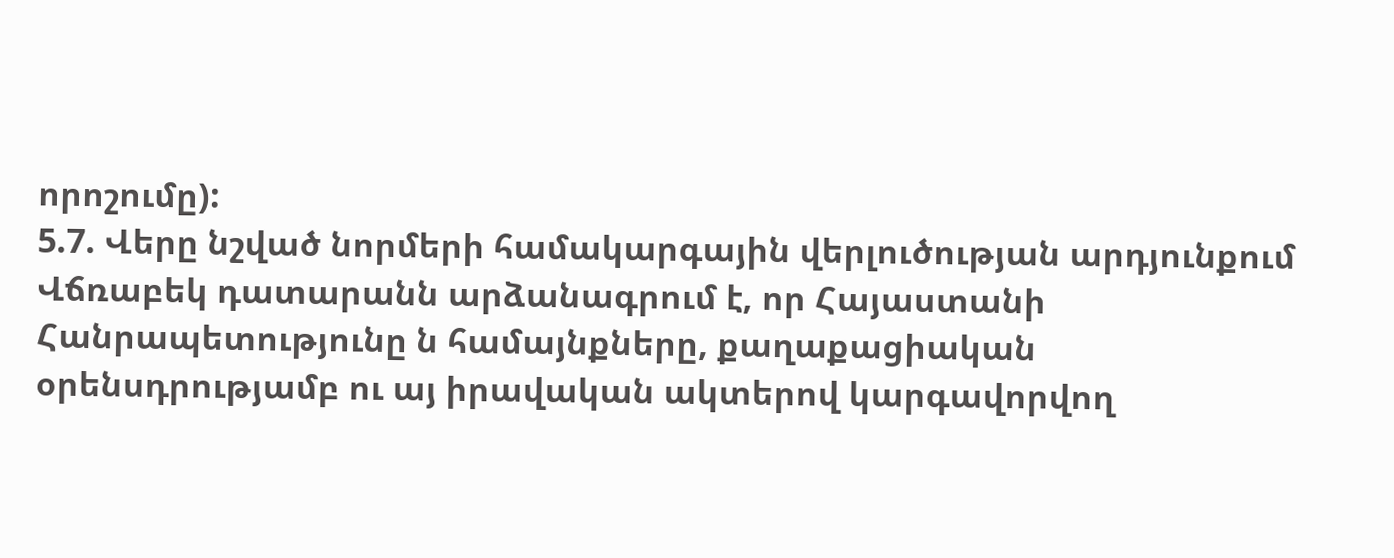որոշումը):
5.7. Վերը նշված նորմերի համակարգային վերլուծության արդյունքում Վճռաբեկ դատարանն արձանագրում է, որ Հայաստանի Հանրապետությունը ն համայնքները, քաղաքացիական օրենսդրությամբ ու այ իրավական ակտերով կարգավորվող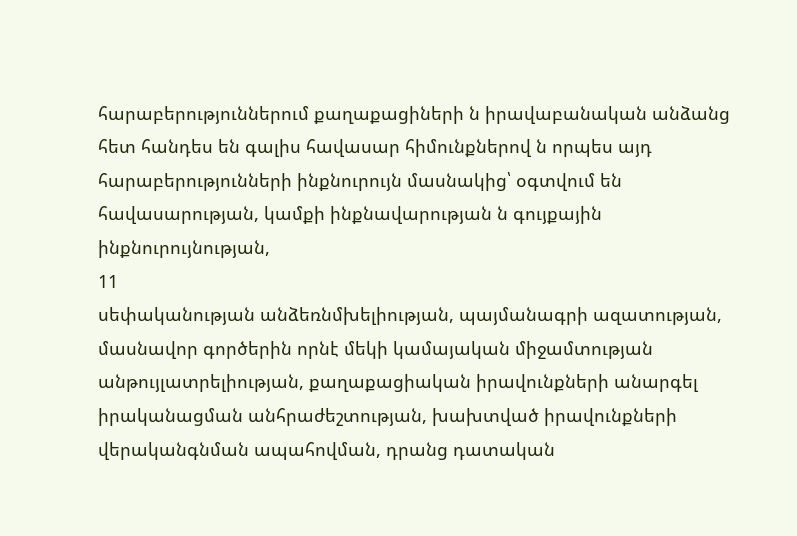հարաբերություններում քաղաքացիների ն իրավաբանական անձանց հետ հանդես են գալիս հավասար հիմունքներով ն որպես այդ հարաբերությունների ինքնուրույն մասնակից՝ օգտվում են հավասարության, կամքի ինքնավարության ն գույքային ինքնուրույնության,
11
սեփականության անձեռնմխելիության, պայմանագրի ազատության, մասնավոր գործերին որնէ մեկի կամայական միջամտության անթույլատրելիության, քաղաքացիական իրավունքների անարգել իրականացման անհրաժեշտության, խախտված իրավունքների վերականգնման ապահովման, դրանց դատական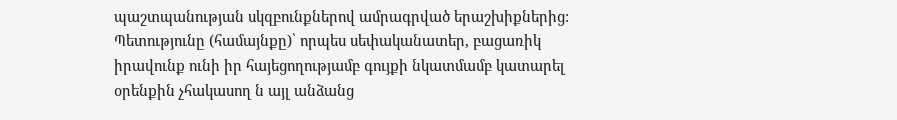պաշտպանության սկզբունքներով ամրագրված երաշխիքներից: Պետությունը (համայնքը)՝ որպես սեփականատեր, բացառիկ իրավունք ունի իր հայեցողությամբ գույքի նկատմամբ կատարել օրենքին չհակասող ն այլ անձանց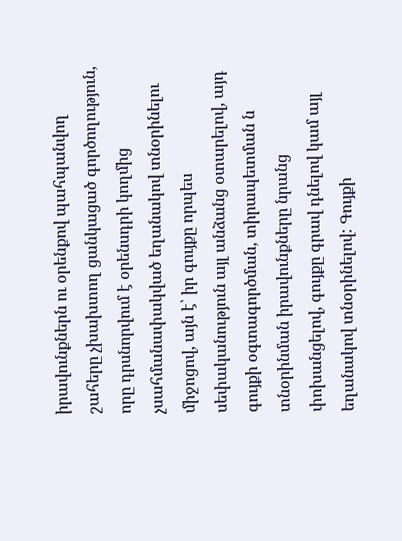իրավունքներն ու օրենքով պահպանվող շահերը չխախտող ցանկացած գործողություն, որը դրսնորվում է օրենսդրի կողմից չսահմանափակված եղանակով տնօրինելու միջոցով, այն է՝ իր գույքը որպես սեփականություն այլ անձանց օտարելով, այդ գույքի օգտագործման, տիրապետման ն տնօրինման իրավունքները նրանց փոխանցելով, գույքը գրավ դնելով կամ այլ եղանակով տնօրինելով: Գույքի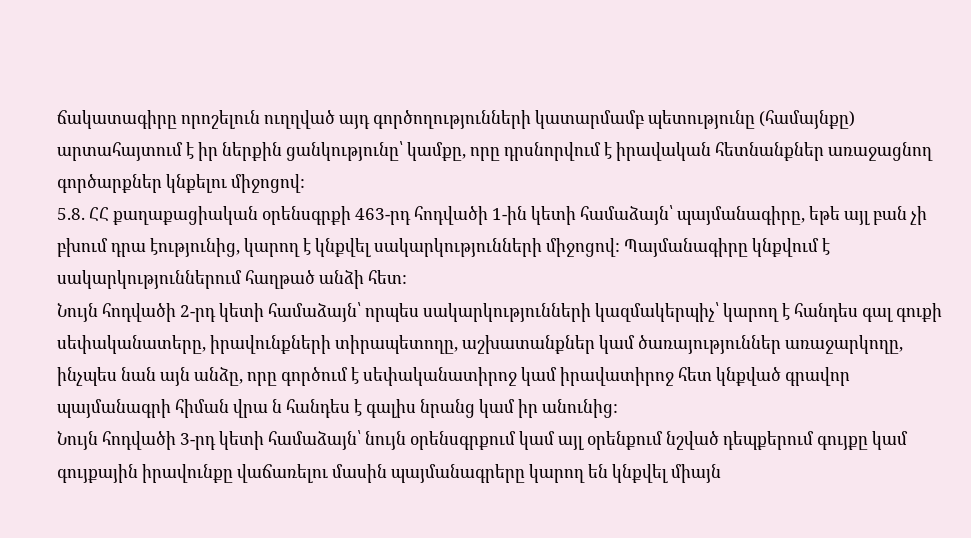ճակատագիրը որոշելուն ուղղված այդ գործողությունների կատարմամբ պետությունը (համայնքը) արտահայտում է իր ներքին ցանկությունը՝ կամքը, որը դրսնորվում է իրավական հետնանքներ առաջացնող գործարքներ կնքելու միջոցով:
5.8. ՀՀ քաղաքացիական օրենսգրքի 463-րդ հոդվածի 1-ին կետի համաձայն՝ պայմանագիրը, եթե այլ բան չի բխում դրա էությունից, կարող է կնքվել սակարկությունների միջոցով: Պայմանագիրը կնքվում է սակարկություններում հաղթած անձի հետ:
Նույն հոդվածի 2-րդ կետի համաձայն՝ որպես սակարկությունների կազմակերպիչ՝ կարող է հանդես գալ գուքի սեփականատերը, իրավունքների տիրապետողը, աշխատանքներ կամ ծառայություններ առաջարկողը, ինչպես նան այն անձը, որը գործում է սեփականատիրոջ կամ իրավատիրոջ հետ կնքված գրավոր պայմանագրի հիման վրա ն հանդես է գալիս նրանց կամ իր անունից:
Նույն հոդվածի 3-րդ կետի համաձայն՝ նույն օրենսգրքում կամ այլ օրենքում նշված դեպքերում գույքը կամ գույքային իրավունքը վաճառելու մասին պայմանագրերը կարող են կնքվել միայն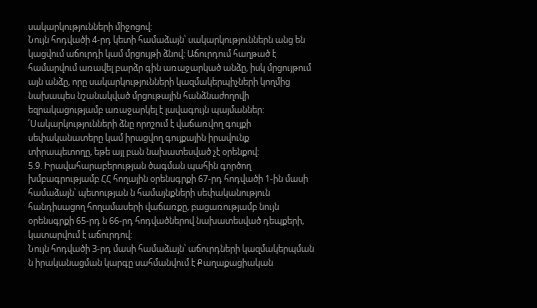սակարկությունների միջոցով:
Նույն հոդվածի 4-րդ կետի համաձայն՝ սակարկություններն անց են կացվում աճուրդի կամ մրցույթի ձնով: Աճուրդում հաղթած է համարվում առավել բարձր գին առաջարկած անձը, իսկ մրցույթում այն անձը, որը սակարկությունների կազմակերպիչների կողմից նախապես նշանակված մրցութային հանձնաժողովի եզրակացությամբ առաջարկել է լավագույն պայմաններ: ՛Սակարկությունների ձնը որոշում է վաճառվող գույքի սեփականատերը կամ իրացվող գույքային իրավունք տիրապետողը, եթե այլ բան նախատեսված չէ օրենքով:
5.9. Իրավահարաբերության ծագման պահին գործող խմբագրությամբ ՀՀ հողային օրենսգրքի 67-րդ հոդվածի 1-ին մասի համաձայն՝ պետության ն համայնքների սեփականություն հանդիսացող հողամասերի վաճառքը, բացառությամբ նույն օրենսգրքի 65-րդ ն 66-րդ հոդվածներով նախատեսված դեպքերի, կատարվում է աճուրդով:
Նույն հոդվածի 3-րդ մասի համաձայն՝ աճուրդների կազմակերպման ն իրականացման կարգը սահմանվում է Քաղաքացիական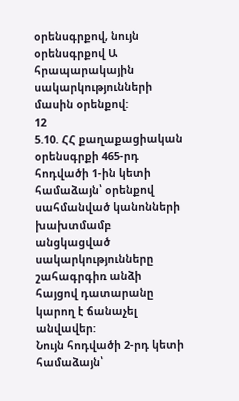օրենսգրքով, նույն օրենսգրքով Ա հրապարակային սակարկությունների մասին օրենքով:
12
5.10. ՀՀ քաղաքացիական օրենսգրքի 465-րդ հոդվածի 1-ին կետի համաձայն՝ օրենքով սահմանված կանոնների խախտմամբ անցկացված սակարկությունները շահագրգիռ անձի հայցով դատարանը կարող է ճանաչել անվավեր:
Նույն հոդվածի 2-րդ կետի համաձայն՝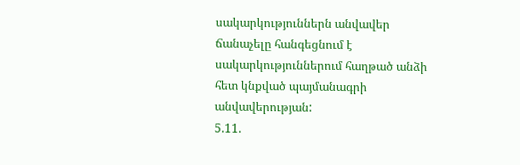սակարկություններն անվավեր ճանաչելը հանգեցնում է սակարկություններում հաղթած անձի հետ կնքված պայմանագրի անվավերության:
5.11.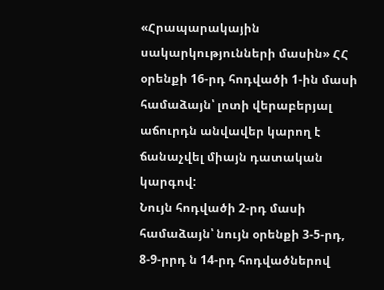«Հրապարակային սակարկությունների մասին» ՀՀ օրենքի 16-րդ հոդվածի 1-ին մասի համաձայն՝ լոտի վերաբերյալ աճուրդն անվավեր կարող է ճանաչվել միայն դատական կարգով:
Նույն հոդվածի 2-րդ մասի համաձայն՝ նույն օրենքի 3-5-րդ, 8-9-րրդ ն 14-րդ հոդվածներով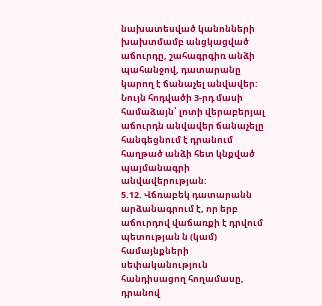նախատեսված կանոնների խախտմամբ անցկացված աճուրդը, շահագրգիռ անձի պահանջով, դատարանը կարող է ճանաչել անվավեր:
Նույն հոդվածի 3-րդ մասի համաձայն՝ լոտի վերաբերյալ աճուրդն անվավեր ճանաչելը հանգեցնում է դրանում հաղթած անձի հետ կնքված պայմանագրի անվավերության:
5.12. Վճռաբեկ դատարանն արձանագրում է, որ երբ աճուրդով վաճառքի է դրվում պետության ն (կամ) համայնքների սեփականություն հանդիսացող հողամասը, դրանով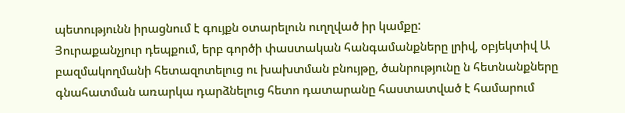պետությունն իրացնում է գույքն օտարելուն ուղղված իր կամքը:
Յուրաքանչյուր դեպքում, երբ գործի փաստական հանգամանքները լրիվ, օբյեկտիվ Ա բազմակողմանի հետազոտելուց ու խախտման բնույթը, ծանրությունը ն հետնանքները գնահատման առարկա դարձնելուց հետո դատարանը հաստատված է համարում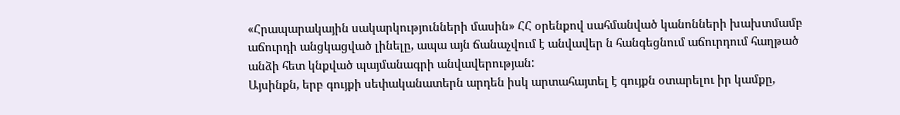«Հրապարակային սակարկությունների մասին» ՀՀ օրենքով սահմանված կանոնների խախտմամբ աճուրդի անցկացված լինելը, ապա այն ճանաչվում է անվավեր ն հանգեցնում աճուրդում հաղթած անձի հետ կնքված պայմանագրի անվավերության:
Այսինքն, երբ գույքի սեփականատերն արդեն իսկ արտահայտել է գույքն օտարելու իր կամքը,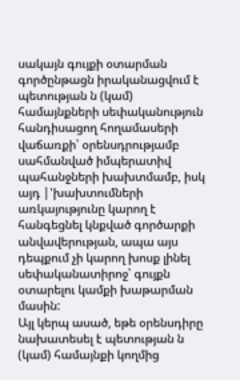սակայն գույքի օտարման գործընթացն իրականացվում է պետության ն (կամ) համայնքների սեփականություն հանդիսացող հողամասերի վաճառքի՝ օրենսդրությամբ սահմանված իմպերատիվ պահանջների խախտմամբ, իսկ այդ |'խախտումների առկայությունը կարող է հանգեցնել կնքված գործարքի անվավերության, ապա այս դեպքում չի կարող խոսք լինել սեփականատիրոջ՝ գույքն օտարելու կամքի խաթարման մասին:
Այլ կերպ ասած, եթե օրենսդիրը նախատեսել է պետության ն (կամ) համայնքի կողմից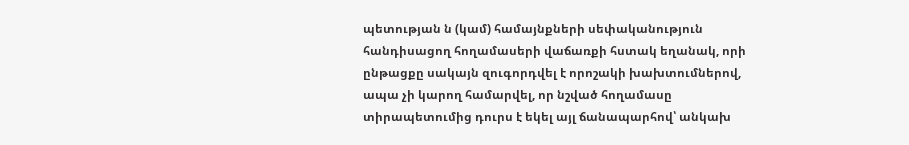պետության ն (կամ) համայնքների սեփականություն հանդիսացող հողամասերի վաճառքի հստակ եղանակ, որի ընթացքը սակայն զուգորդվել է որոշակի խախտումներով, ապա չի կարող համարվել, որ նշված հողամասը տիրապետումից դուրս է եկել այլ ճանապարհով՝ անկախ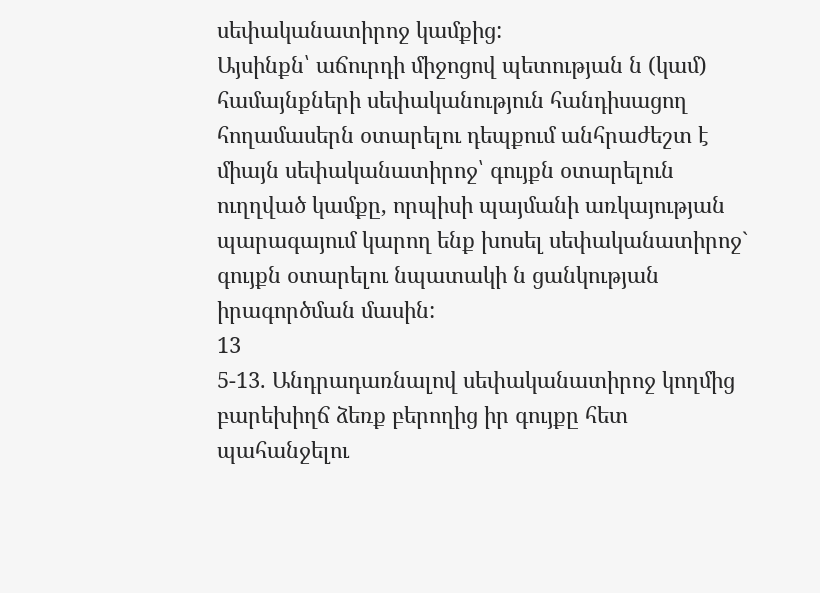սեփականատիրոջ կամքից:
Այսինքն՝ աճուրդի միջոցով պետության ն (կամ) համայնքների սեփականություն հանդիսացող հողամասերն օտարելու դեպքում անհրաժեշտ է միայն սեփականատիրոջ՝ գույքն օտարելուն ուղղված կամքը, որպիսի պայմանի առկայության պարագայում կարող ենք խոսել սեփականատիրոջ` գույքն օտարելու նպատակի ն ցանկության իրագործման մասին:
13
5-13. Անդրադառնալով սեփականատիրոջ կողմից բարեխիղճ ձեռք բերողից իր գույքը հետ պահանջելու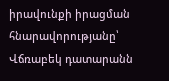իրավունքի իրացման հնարավորությանը՝ Վճռաբեկ դատարանն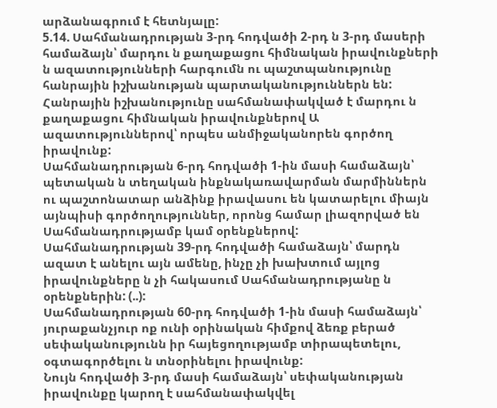արձանագրում է հետնյալը:
5.14. Սահմանադրության 3-րդ հոդվածի 2-րդ ն 3-րդ մասերի համաձայն՝ մարդու ն քաղաքացու հիմնական իրավունքների ն ազատությունների հարգումն ու պաշտպանությունը հանրային իշխանության պարտականություններն են: Հանրային իշխանությունը սահմանափակված է մարդու ն քաղաքացու հիմնական իրավունքներով Ա ազատություններով՝ որպես անմիջականորեն գործող իրավունք:
Սահմանադրության 6-րդ հոդվածի 1-ին մասի համաձայն՝ պետական ն տեղական ինքնակառավարման մարմիններն ու պաշտոնատար անձինք իրավասու են կատարելու միայն այնպիսի գործողություններ, որոնց համար լիազորված են Սահմանադրությամբ կամ օրենքներով:
Սահմանադրության 39-րդ հոդվածի համաձայն՝ մարդն ազատ է անելու այն ամենը, ինչը չի խախտում այլոց իրավունքները ն չի հակասում Սահմանադրությանը ն օրենքներին: (..):
Սահմանադրության 60-րդ հոդվածի 1-ին մասի համաձայն՝ յուրաքանչյուր ոք ունի օրինական հիմքով ձեռք բերած սեփականությունն իր հայեցողությամբ տիրապետելու, օգտագործելու ն տնօրինելու իրավունք:
Նույն հոդվածի 3-րդ մասի համաձայն՝ սեփականության իրավունքը կարող է սահմանափակվել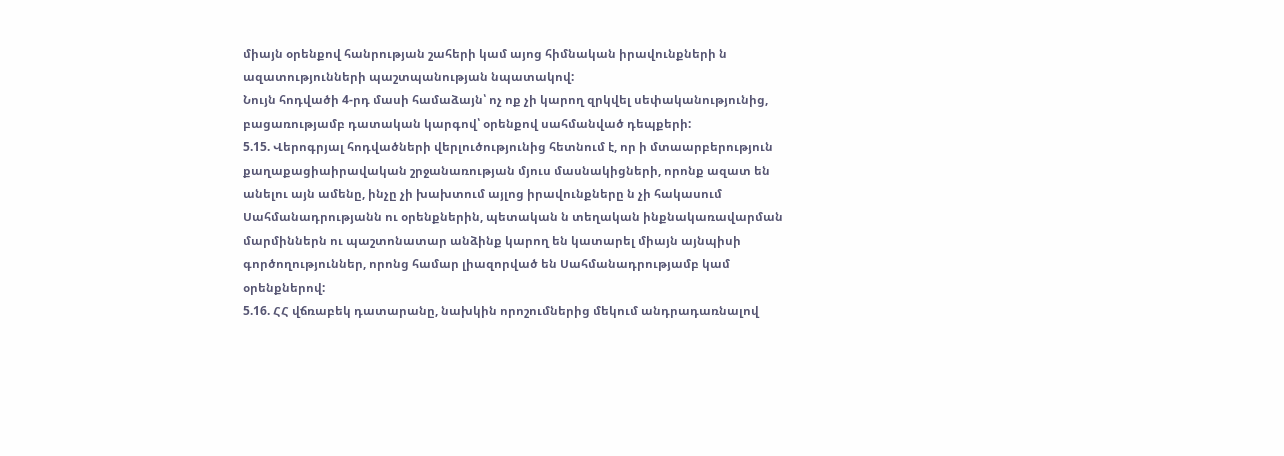միայն օրենքով հանրության շահերի կամ այոց հիմնական իրավունքների ն ազատությունների պաշտպանության նպատակով:
Նույն հոդվածի 4-րդ մասի համաձայն՝ ոչ ոք չի կարող զրկվել սեփականությունից, բացառությամբ դատական կարգով՝ օրենքով սահմանված դեպքերի:
5.15. Վերոգրյալ հոդվածների վերլուծությունից հետնում է, որ ի մտաարբերություն քաղաքացիաիրավական շրջանառության մյուս մասնակիցների, որոնք ազատ են անելու այն ամենը, ինչը չի խախտում այլոց իրավունքները ն չի հակասում Սահմանադրությանն ու օրենքներին, պետական ն տեղական ինքնակառավարման մարմիններն ու պաշտոնատար անձինք կարող են կատարել միայն այնպիսի գործողություններ, որոնց համար լիազորված են Սահմանադրությամբ կամ օրենքներով:
5.16. ՀՀ վճռաբեկ դատարանը, նախկին որոշումներից մեկում անդրադառնալով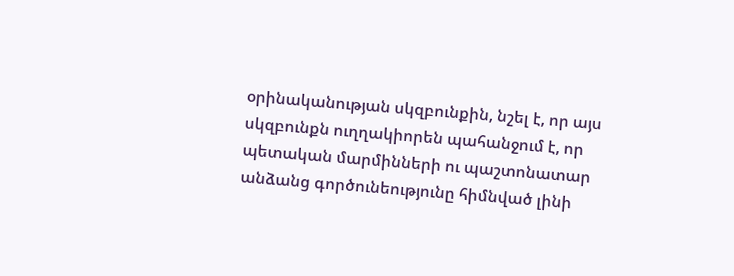օրինականության սկզբունքին, նշել է, որ այս սկզբունքն ուղղակիորեն պահանջում է, որ պետական մարմինների ու պաշտոնատար անձանց գործունեությունը հիմնված լինի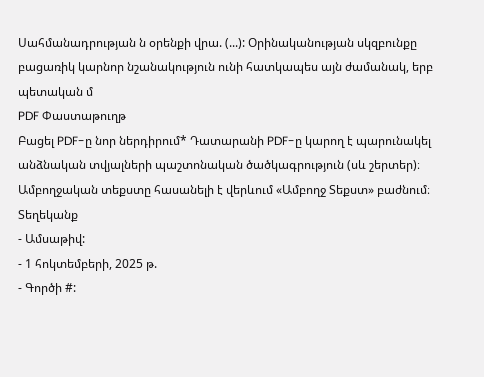Սահմանադրության ն օրենքի վրա. (...): Օրինականության սկզբունքը բացառիկ կարնոր նշանակություն ունի հատկապես այն ժամանակ, երբ պետական մ
PDF Փաստաթուղթ
Բացել PDF-ը նոր ներդիրում* Դատարանի PDF-ը կարող է պարունակել անձնական տվյալների պաշտոնական ծածկագրություն (սև շերտեր)։ Ամբողջական տեքստը հասանելի է վերևում «Ամբողջ Տեքստ» բաժնում։
Տեղեկանք
- Ամսաթիվ:
- 1 հոկտեմբերի, 2025 թ.
- Գործի #: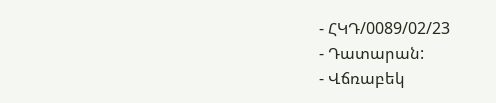- ՀԿԴ/0089/02/23
- Դատարան:
- Վճռաբեկ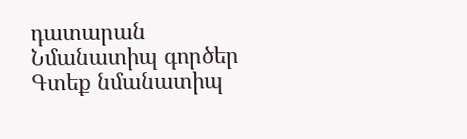դատարան
Նմանատիպ գործեր
Գտեք նմանատիպ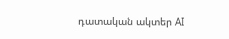դատական ակտեր AI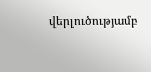վերլուծությամբ